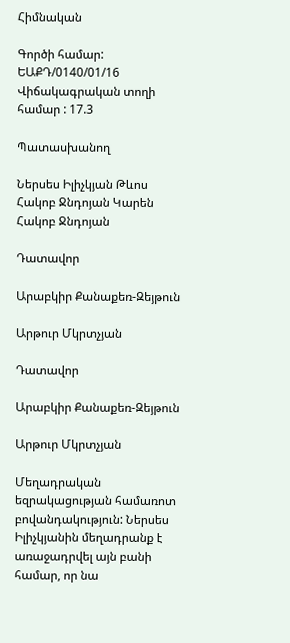Հիմնական

Գործի համար: ԵԱՔԴ/0140/01/16
Վիճակագրական տողի համար : 17.3

Պատասխանող

Ներսես Իլիչկյան Թևոս
Հակոբ Ջնդոյան Կարեն
Հակոբ Ջնդոյան

Դատավոր

Արաբկիր Քանաքեռ-Զեյթուն

Արթուր Մկրտչյան

Դատավոր

Արաբկիր Քանաքեռ-Զեյթուն

Արթուր Մկրտչյան

Մեղադրական եզրակացության համառոտ բովանդակություն: Ներսես Իլիչկյանին մեղադրանք է առաջադրվել այն բանի համար, որ նա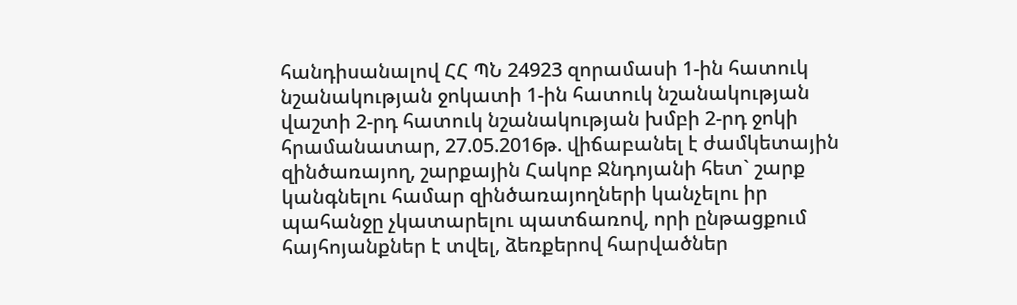հանդիսանալով ՀՀ ՊՆ 24923 զորամասի 1-ին հատուկ նշանակության ջոկատի 1-ին հատուկ նշանակության վաշտի 2-րդ հատուկ նշանակության խմբի 2-րդ ջոկի հրամանատար, 27.05.2016թ. վիճաբանել է ժամկետային զինծառայող, շարքային Հակոբ Ջնդոյանի հետ` շարք կանգնելու համար զինծառայողների կանչելու իր պահանջը չկատարելու պատճառով, որի ընթացքում հայհոյանքներ է տվել, ձեռքերով հարվածներ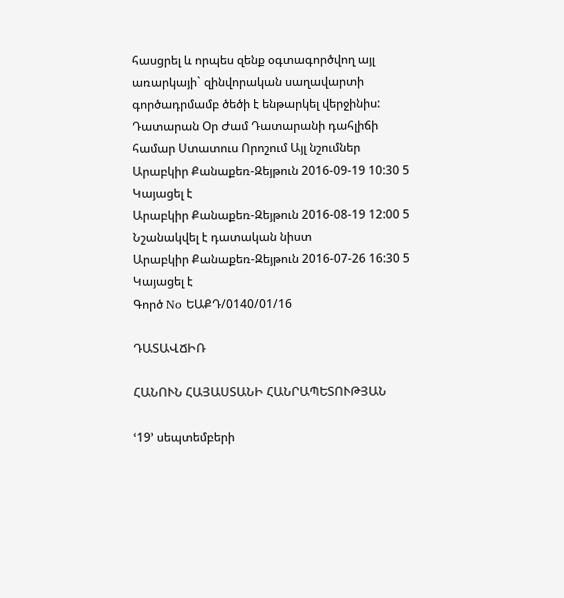հասցրել և որպես զենք օգտագործվող այլ առարկայի` զինվորական սաղավարտի գործադրմամբ ծեծի է ենթարկել վերջինիս:
Դատարան Օր Ժամ Դատարանի դահլիճի համար Ստատուս Որոշում Այլ նշումներ
Արաբկիր Քանաքեռ-Զեյթուն 2016-09-19 10:30 5 Կայացել է
Արաբկիր Քանաքեռ-Զեյթուն 2016-08-19 12:00 5 Նշանակվել է դատական նիստ
Արաբկիր Քանաքեռ-Զեյթուն 2016-07-26 16:30 5 Կայացել է
Գործ No ԵԱՔԴ/0140/01/16

ԴԱՏԱՎՃԻՌ

ՀԱՆՈՒՆ ՀԱՅԱՍՏԱՆԻ ՀԱՆՐԱՊԵՏՈՒԹՅԱՆ

ՙ19՚ սեպտեմբերի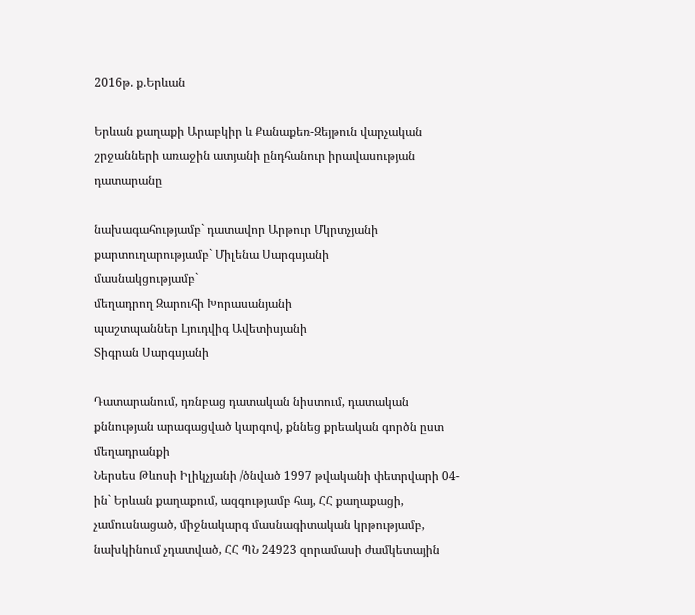2016թ. ք.Երևան

Երևան քաղաքի Արաբկիր և Քանաքեռ-Զեյթուն վարչական շրջանների առաջին ատյանի ընդհանուր իրավասության դատարանը

նախագահությամբ` դատավոր Արթուր Մկրտչյանի
քարտուղարությամբ` Միլենա Սարգսյանի
մասնակցությամբ`
մեղադրող Զարուհի Խորասանյանի
պաշտպաններ Լյուդվիգ Ավետիսյանի
Տիգրան Սարգսյանի

Դատարանում, դռնբաց դատական նիստում, դատական քննության արագացված կարգով, քննեց քրեական գործն ըստ մեղադրանքի
Ներսես Թևոսի Իլիկչյանի /ծնված 1997 թվականի փետրվարի 04-ին` Երևան քաղաքում, ազգությամբ հայ, ՀՀ քաղաքացի, չամուսնացած, միջնակարգ մասնագիտական կրթությամբ, նախկինում չդատված, ՀՀ ՊՆ 24923 զորամասի ժամկետային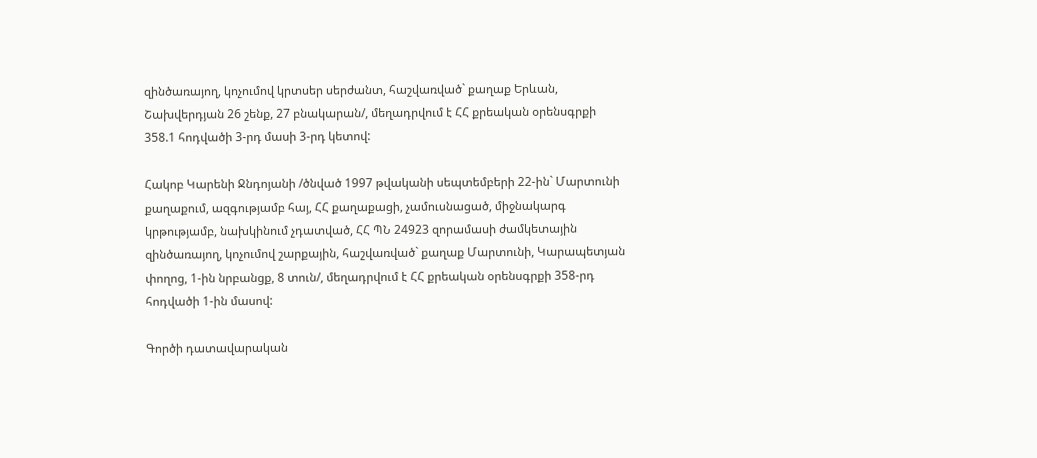զինծառայող, կոչումով կրտսեր սերժանտ, հաշվառված` քաղաք Երևան, Շախվերդյան 26 շենք, 27 բնակարան/, մեղադրվում է ՀՀ քրեական օրենսգրքի 358.1 հոդվածի 3-րդ մասի 3-րդ կետով:

Հակոբ Կարենի Ջնդոյանի /ծնված 1997 թվականի սեպտեմբերի 22-ին` Մարտունի քաղաքում, ազգությամբ հայ, ՀՀ քաղաքացի, չամուսնացած, միջնակարգ կրթությամբ, նախկինում չդատված, ՀՀ ՊՆ 24923 զորամասի ժամկետային զինծառայող, կոչումով շարքային, հաշվառված` քաղաք Մարտունի, Կարապետյան փողոց, 1-ին նրբանցք, 8 տուն/, մեղադրվում է ՀՀ քրեական օրենսգրքի 358-րդ հոդվածի 1-ին մասով:

Գործի դատավարական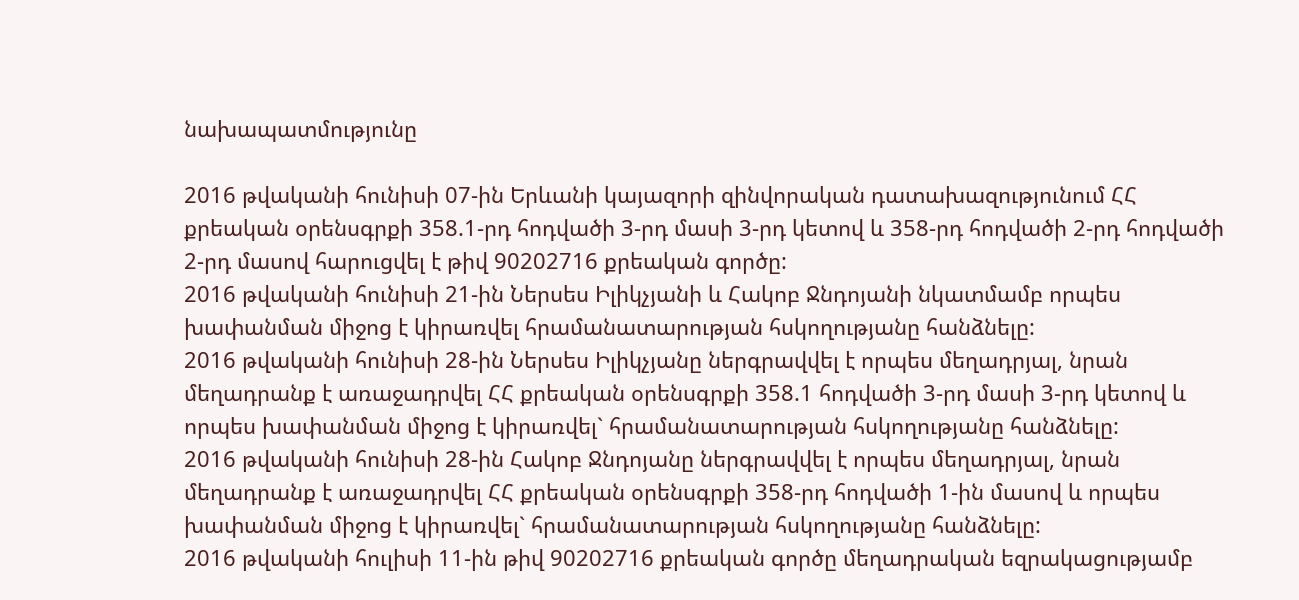նախապատմությունը

2016 թվականի հունիսի 07-ին Երևանի կայազորի զինվորական դատախազությունում ՀՀ քրեական օրենսգրքի 358.1-րդ հոդվածի 3-րդ մասի 3-րդ կետով և 358-րդ հոդվածի 2-րդ հոդվածի 2-րդ մասով հարուցվել է թիվ 90202716 քրեական գործը:
2016 թվականի հունիսի 21-ին Ներսես Իլիկչյանի և Հակոբ Ջնդոյանի նկատմամբ որպես խափանման միջոց է կիրառվել հրամանատարության հսկողությանը հանձնելը:
2016 թվականի հունիսի 28-ին Ներսես Իլիկչյանը ներգրավվել է որպես մեղադրյալ, նրան մեղադրանք է առաջադրվել ՀՀ քրեական օրենսգրքի 358.1 հոդվածի 3-րդ մասի 3-րդ կետով և որպես խափանման միջոց է կիրառվել` հրամանատարության հսկողությանը հանձնելը:
2016 թվականի հունիսի 28-ին Հակոբ Ջնդոյանը ներգրավվել է որպես մեղադրյալ, նրան մեղադրանք է առաջադրվել ՀՀ քրեական օրենսգրքի 358-րդ հոդվածի 1-ին մասով և որպես խափանման միջոց է կիրառվել` հրամանատարության հսկողությանը հանձնելը:
2016 թվականի հուլիսի 11-ին թիվ 90202716 քրեական գործը մեղադրական եզրակացությամբ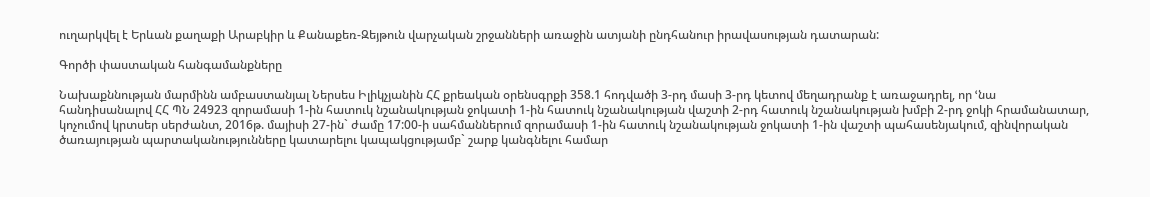ուղարկվել է Երևան քաղաքի Արաբկիր և Քանաքեռ-Զեյթուն վարչական շրջանների առաջին ատյանի ընդհանուր իրավասության դատարան:

Գործի փաստական հանգամանքները

Նախաքննության մարմինն ամբաստանյալ Ներսես Իլիկչյանին ՀՀ քրեական օրենսգրքի 358.1 հոդվածի 3-րդ մասի 3-րդ կետով մեղադրանք է առաջադրել, որ ՙնա հանդիսանալով ՀՀ ՊՆ 24923 զորամասի 1-ին հատուկ նշանակության ջոկատի 1-ին հատուկ նշանակության վաշտի 2-րդ հատուկ նշանակության խմբի 2-րդ ջոկի հրամանատար, կոչումով կրտսեր սերժանտ, 2016թ. մայիսի 27-ին` ժամը 17:00-ի սահմաններում զորամասի 1-ին հատուկ նշանակության ջոկատի 1-ին վաշտի պահասենյակում, զինվորական ծառայության պարտականությունները կատարելու կապակցությամբ` շարք կանգնելու համար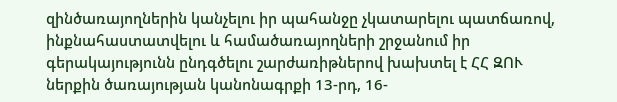զինծառայողներին կանչելու իր պահանջը չկատարելու պատճառով, ինքնահաստատվելու և համածառայողների շրջանում իր գերակայությունն ընդգծելու շարժառիթներով խախտել է ՀՀ ԶՈՒ ներքին ծառայության կանոնագրքի 13-րդ, 16-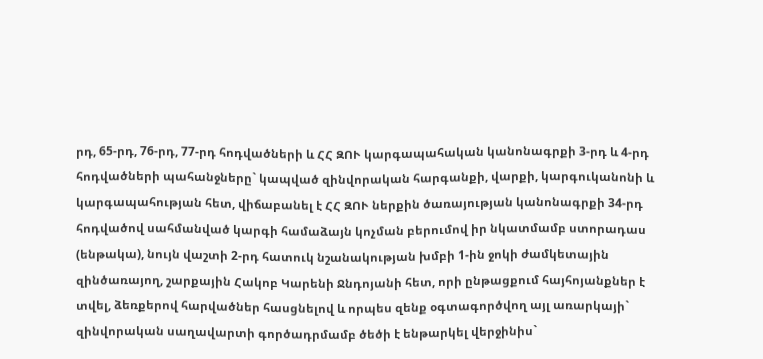րդ, 65-րդ, 76-րդ, 77-րդ հոդվածների և ՀՀ ԶՈՒ կարգապահական կանոնագրքի 3-րդ և 4-րդ հոդվածների պահանջները` կապված զինվորական հարգանքի, վարքի, կարգուկանոնի և կարգապահության հետ, վիճաբանել է ՀՀ ԶՈՒ ներքին ծառայության կանոնագրքի 34-րդ հոդվածով սահմանված կարգի համաձայն կոչման բերումով իր նկատմամբ ստորադաս (ենթակա), նույն վաշտի 2-րդ հատուկ նշանակության խմբի 1-ին ջոկի ժամկետային զինծառայող, շարքային Հակոբ Կարենի Ջնդոյանի հետ, որի ընթացքում հայհոյանքներ է տվել, ձեռքերով հարվածներ հասցնելով և որպես զենք օգտագործվող այլ առարկայի` զինվորական սաղավարտի գործադրմամբ ծեծի է ենթարկել վերջինիս`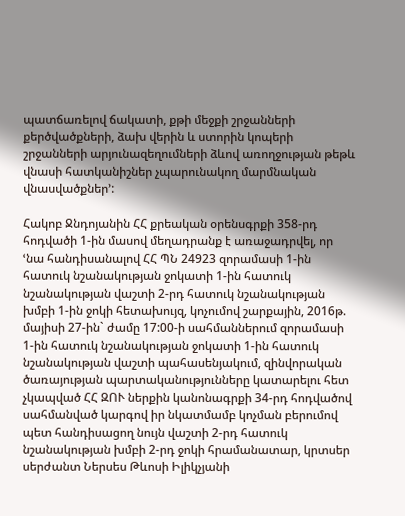պատճառելով ճակատի, քթի մեջքի շրջանների քերծվածքների, ձախ վերին և ստորին կոպերի շրջանների արյունազեղումների ձևով առողջության թեթև վնասի հատկանիշներ չպարունակող մարմնական վնասվածքներ՚:

Հակոբ Ջնդոյանին ՀՀ քրեական օրենսգրքի 358-րդ հոդվածի 1-ին մասով մեղադրանք է առաջադրվել, որ ՙնա հանդիսանալով ՀՀ ՊՆ 24923 զորամասի 1-ին հատուկ նշանակության ջոկատի 1-ին հատուկ նշանակության վաշտի 2-րդ հատուկ նշանակության խմբի 1-ին ջոկի հետախույզ, կոչումով շարքային, 2016թ. մայիսի 27-ին` ժամը 17:00-ի սահմաններում զորամասի 1-ին հատուկ նշանակության ջոկատի 1-ին հատուկ նշանակության վաշտի պահասենյակում, զինվորական ծառայության պարտականությունները կատարելու հետ չկապված ՀՀ ԶՈՒ ներքին կանոնագրքի 34-րդ հոդվածով սահմանված կարգով իր նկատմամբ կոչման բերումով պետ հանդիսացող նույն վաշտի 2-րդ հատուկ նշանակության խմբի 2-րդ ջոկի հրամանատար, կրտսեր սերժանտ Ներսես Թևոսի Իլիկչյանի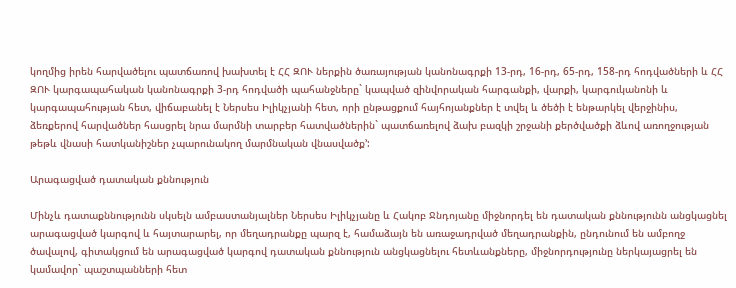կողմից իրեն հարվածելու պատճառով խախտել է ՀՀ ԶՈՒ ներքին ծառայության կանոնագրքի 13-րդ, 16-րդ, 65-րդ, 158-րդ հոդվածների և ՀՀ ԶՈՒ կարգապահական կանոնագրքի 3-րդ հոդվածի պահանջները` կապված զինվորական հարգանքի, վարքի, կարգուկանոնի և կարգապահության հետ, վիճաբանել է Ներսես Իլիկչյանի հետ, որի ընթացքում հայհոյանքներ է տվել և ծեծի է ենթարկել վերջինիս, ձեռքերով հարվածներ հասցրել նրա մարմնի տարբեր հատվածներին` պատճառելով ձախ բազկի շրջանի քերծվածքի ձևով առողջության թեթև վնասի հատկանիշներ չպարունակող մարմնական վնասվածք՚:

Արագացված դատական քննություն

Մինչև դատաքննությունն սկսելն ամբաստանյալներ Ներսես Իլիկչյանը և Հակոբ Ջնդոյանը միջնորդել են դատական քննությունն անցկացնել արագացված կարգով և հայտարարել, որ մեղադրանքը պարզ է, համաձայն են առաջադրված մեղադրանքին, ընդունում են ամբողջ ծավալով, գիտակցում են արագացված կարգով դատական քննություն անցկացնելու հետևանքները, միջնորդությունը ներկայացրել են կամավոր` պաշտպանների հետ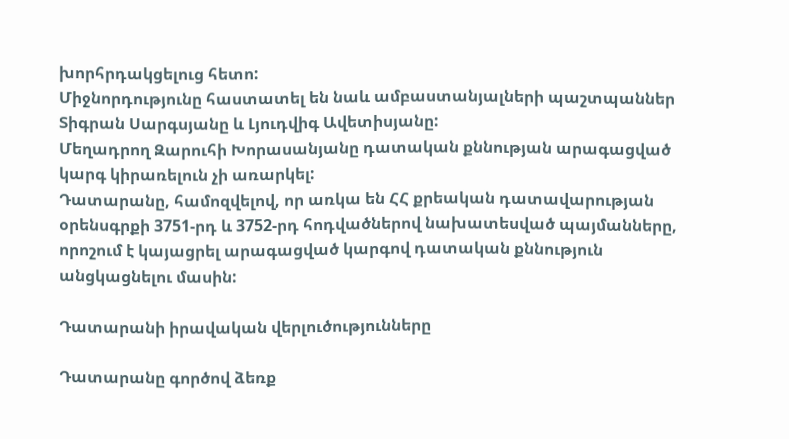խորհրդակցելուց հետո:
Միջնորդությունը հաստատել են նաև ամբաստանյալների պաշտպաններ Տիգրան Սարգսյանը և Լյուդվիգ Ավետիսյանը:
Մեղադրող Զարուհի Խորասանյանը դատական քննության արագացված կարգ կիրառելուն չի առարկել:
Դատարանը, համոզվելով, որ առկա են ՀՀ քրեական դատավարության օրենսգրքի 3751-րդ և 3752-րդ հոդվածներով նախատեսված պայմանները, որոշում է կայացրել արագացված կարգով դատական քննություն անցկացնելու մասին:

Դատարանի իրավական վերլուծությունները

Դատարանը գործով ձեռք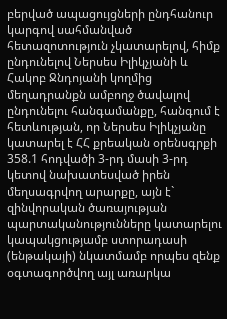բերված ապացույցների ընդհանուր կարգով սահմանված հետազոտություն չկատարելով, հիմք ընդունելով Ներսես Իլիկչյանի և Հակոբ Ջնդոյանի կողմից մեղադրանքն ամբողջ ծավալով ընդունելու հանգամանքը, հանգում է հետևության, որ Ներսես Իլիկչյանը կատարել է ՀՀ քրեական օրենսգրքի 358.1 հոդվածի 3-րդ մասի 3-րդ կետով նախատեսված իրեն մեղսագրվող արարքը, այն է` զինվորական ծառայության պարտականությունները կատարելու կապակցությամբ ստորադասի (ենթակայի) նկատմամբ որպես զենք օգտագործվող այլ առարկա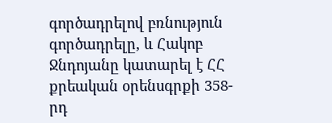գործադրելով բռնություն գործադրելը, և Հակոբ Ջնդոյանը կատարել է ՀՀ քրեական օրենսգրքի 358-րդ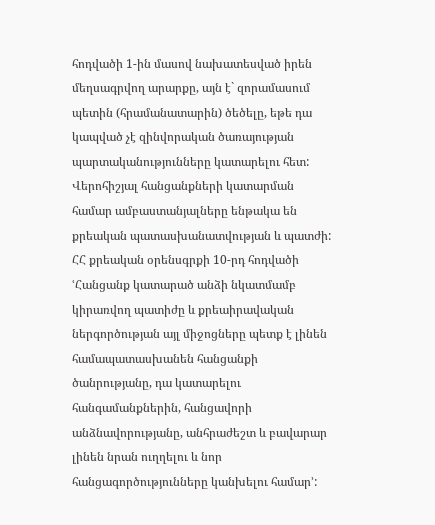հոդվածի 1-ին մասով նախատեսված իրեն մեղսագրվող արարքը, այն է` զորամասում պետին (հրամանատարին) ծեծելը, եթե դա կապված չէ զինվորական ծառայության պարտականությունները կատարելու հետ:
Վերոհիշյալ հանցանքների կատարման համար ամբաստանյալները ենթակա են քրեական պատասխանատվության և պատժի:
ՀՀ քրեական օրենսգրքի 10-րդ հոդվածի ՙՀանցանք կատարած անձի նկատմամբ կիրառվող պատիժը և քրեաիրավական ներգործության այլ միջոցները պետք է լինեն համապատասխանեն հանցանքի ծանրությանը, դա կատարելու հանգամանքներին, հանցավորի անձնավորությանը, անհրաժեշտ և բավարար լինեն նրան ուղղելու և նոր հանցագործությունները կանխելու համար՚: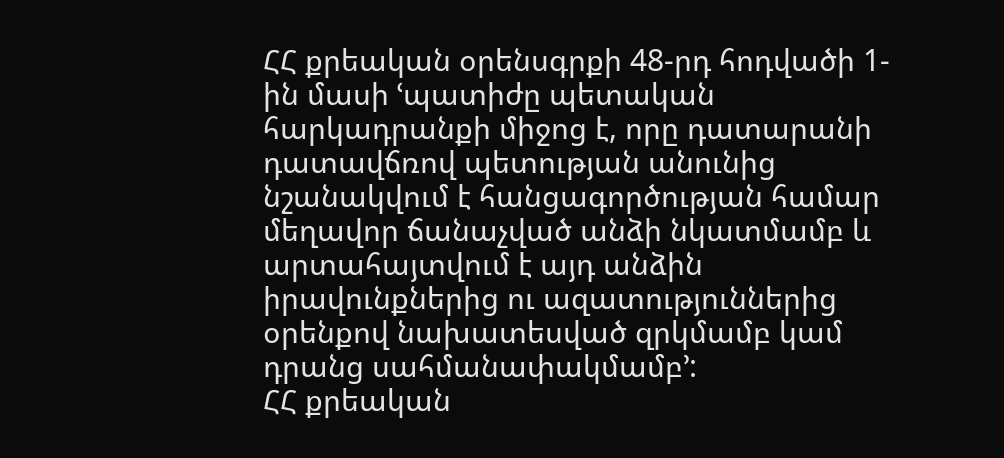ՀՀ քրեական օրենսգրքի 48-րդ հոդվածի 1-ին մասի ՙպատիժը պետական հարկադրանքի միջոց է, որը դատարանի դատավճռով պետության անունից նշանակվում է հանցագործության համար մեղավոր ճանաչված անձի նկատմամբ և արտահայտվում է այդ անձին իրավունքներից ու ազատություններից օրենքով նախատեսված զրկմամբ կամ դրանց սահմանափակմամբ՚:
ՀՀ քրեական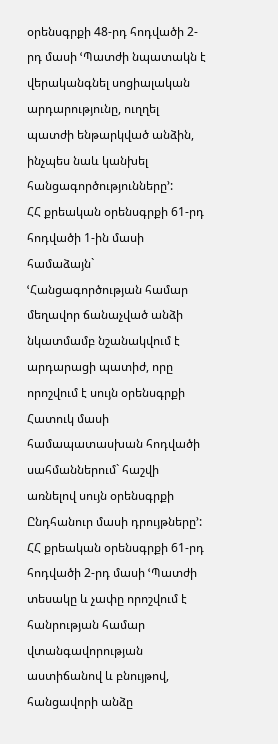օրենսգրքի 48-րդ հոդվածի 2-րդ մասի ՙՊատժի նպատակն է վերականգնել սոցիալական արդարությունը, ուղղել պատժի ենթարկված անձին, ինչպես նաև կանխել հանցագործությունները՚:
ՀՀ քրեական օրենսգրքի 61-րդ հոդվածի 1-ին մասի համաձայն` ՙՀանցագործության համար մեղավոր ճանաչված անձի նկատմամբ նշանակվում է արդարացի պատիժ, որը որոշվում է սույն օրենսգրքի Հատուկ մասի համապատասխան հոդվածի սահմաններում` հաշվի առնելով սույն օրենսգրքի Ընդհանուր մասի դրույթները՚:
ՀՀ քրեական օրենսգրքի 61-րդ հոդվածի 2-րդ մասի ՙՊատժի տեսակը և չափը որոշվում է հանրության համար վտանգավորության աստիճանով և բնույթով, հանցավորի անձը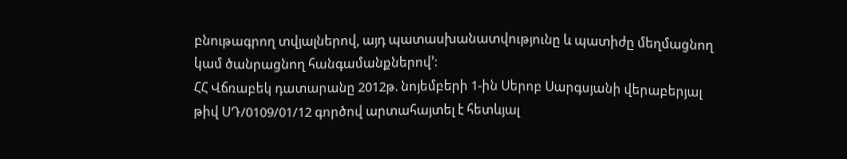բնութագրող տվյալներով, այդ պատասխանատվությունը և պատիժը մեղմացնող կամ ծանրացնող հանգամանքներով՚:
ՀՀ Վճռաբեկ դատարանը 2012թ. նոյեմբերի 1-ին Սերոբ Սարգսյանի վերաբերյալ թիվ ՍԴ/0109/01/12 գործով արտահայտել է հետևյալ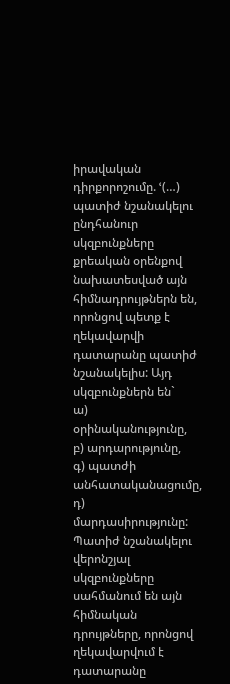իրավական դիրքորոշումը. ՙ(…) պատիժ նշանակելու ընդհանուր սկզբունքները քրեական օրենքով նախատեսված այն հիմնադրույթներն են, որոնցով պետք է ղեկավարվի դատարանը պատիժ նշանակելիս: Այդ սկզբունքներն են`
ա) օրինականությունը,
բ) արդարությունը,
գ) պատժի անհատականացումը,
դ) մարդասիրությունը:
Պատիժ նշանակելու վերոնշյալ սկզբունքները սահմանում են այն հիմնական դրույթները, որոնցով ղեկավարվում է դատարանը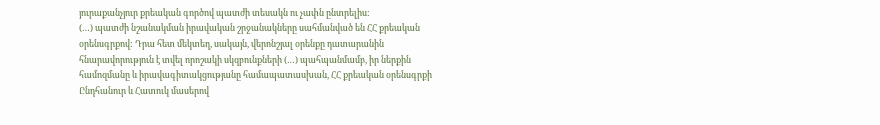յուրաքանչյուր քրեական գործով պատժի տեսակն ու չափն ընտրելիս:
(…) պատժի նշանակման իրավական շրջանակները սահմանված են ՀՀ քրեական օրենսգրքով: Դրա հետ մեկտեղ, սակայն, վերոնշյալ օրենքը դատարանին հնարավորություն է տվել որոշակի սկզբունքների (…) պահպանմամբ, իր ներքին համոզմանը և իրավագիտակցությանը համապատասխան, ՀՀ քրեական օրենսգրքի Ընդհանուր և Հատուկ մասերով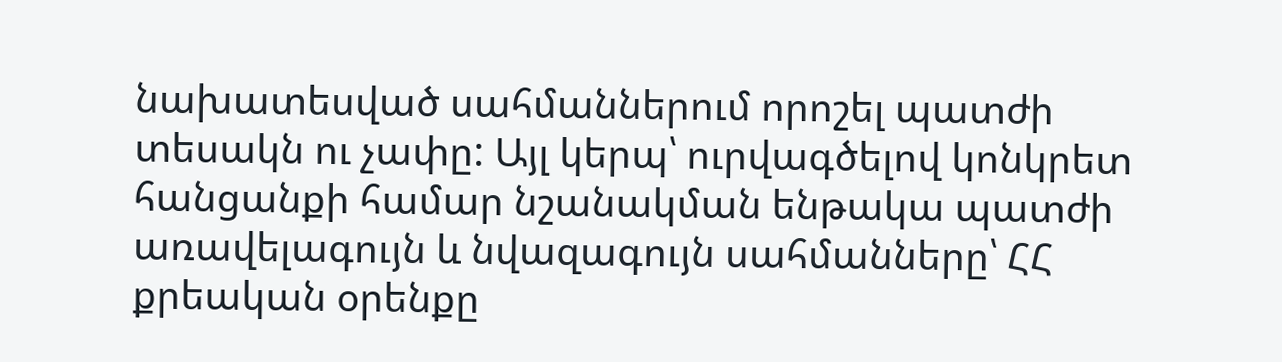նախատեսված սահմաններում որոշել պատժի տեսակն ու չափը: Այլ կերպ՝ ուրվագծելով կոնկրետ հանցանքի համար նշանակման ենթակա պատժի առավելագույն և նվազագույն սահմանները՝ ՀՀ քրեական օրենքը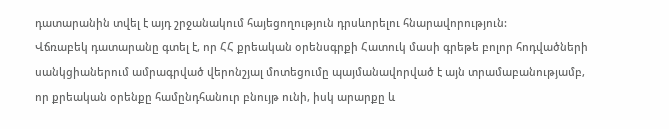դատարանին տվել է այդ շրջանակում հայեցողություն դրսևորելու հնարավորություն:
Վճռաբեկ դատարանը գտել է, որ ՀՀ քրեական օրենսգրքի Հատուկ մասի գրեթե բոլոր հոդվածների սանկցիաներում ամրագրված վերոնշյալ մոտեցումը պայմանավորված է այն տրամաբանությամբ, որ քրեական օրենքը համընդհանուր բնույթ ունի, իսկ արարքը և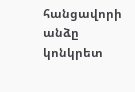հանցավորի անձը կոնկրետ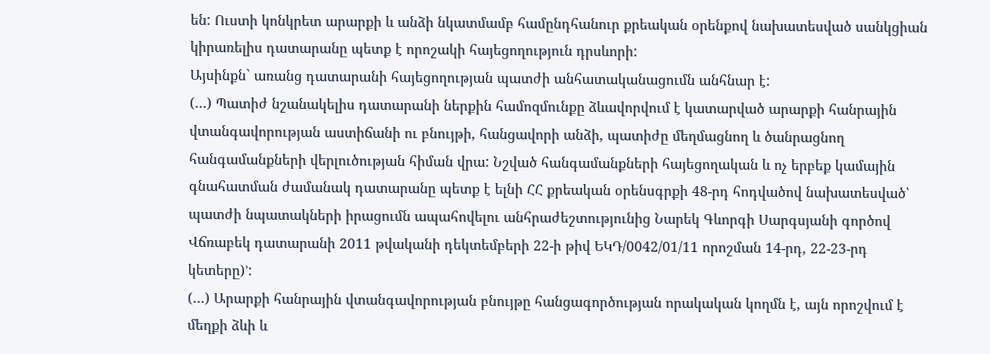են: Ուստի կոնկրետ արարքի և անձի նկատմամբ համընդհանուր քրեական օրենքով նախատեսված սանկցիան կիրառելիս դատարանը պետք է որոշակի հայեցողություն դրսևորի:
Այսինքն` առանց դատարանի հայեցողության պատժի անհատականացումն անհնար է:
(…) Պատիժ նշանակելիս դատարանի ներքին համոզմունքը ձևավորվում է կատարված արարքի հանրային վտանգավորության աստիճանի ու բնույթի, հանցավորի անձի, պատիժը մեղմացնող և ծանրացնող հանգամանքների վերլուծության հիման վրա: Նշված հանգամանքների հայեցողական և ոչ երբեք կամային գնահատման ժամանակ դատարանը պետք է ելնի ՀՀ քրեական օրենսգրքի 48-րդ հոդվածով նախատեսված՝ պատժի նպատակների իրացումն ապահովելու անհրաժեշտությունից Նարեկ Գևորգի Սարգսյանի գործով Վճռաբեկ դատարանի 2011 թվականի դեկտեմբերի 22-ի թիվ ԵԿԴ/0042/01/11 որոշման 14-րդ, 22-23-րդ կետերը)՚:
(…) Արարքի հանրային վտանգավորության բնույթը հանցագործության որակական կողմն է, այն որոշվում է մեղքի ձևի և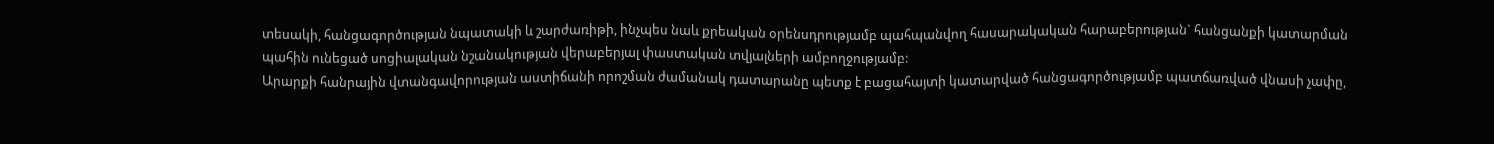տեսակի, հանցագործության նպատակի և շարժառիթի, ինչպես նաև քրեական օրենսդրությամբ պահպանվող հասարակական հարաբերության` հանցանքի կատարման պահին ունեցած սոցիալական նշանակության վերաբերյալ փաստական տվյալների ամբողջությամբ:
Արարքի հանրային վտանգավորության աստիճանի որոշման ժամանակ դատարանը պետք է բացահայտի կատարված հանցագործությամբ պատճառված վնասի չափը,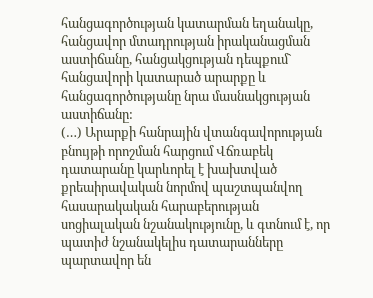հանցագործության կատարման եղանակը, հանցավոր մտադրության իրականացման աստիճանը, հանցակցության դեպքում` հանցավորի կատարած արարքը և հանցագործությանը նրա մասնակցության աստիճանը:
(…) Արարքի հանրային վտանգավորության բնույթի որոշման հարցում Վճռաբեկ դատարանը կարևորել է խախտված քրեաիրավական նորմով պաշտպանվող հասարակական հարաբերության սոցիալական նշանակությունը, և գտնում է, որ պատիժ նշանակելիս դատարանները պարտավոր են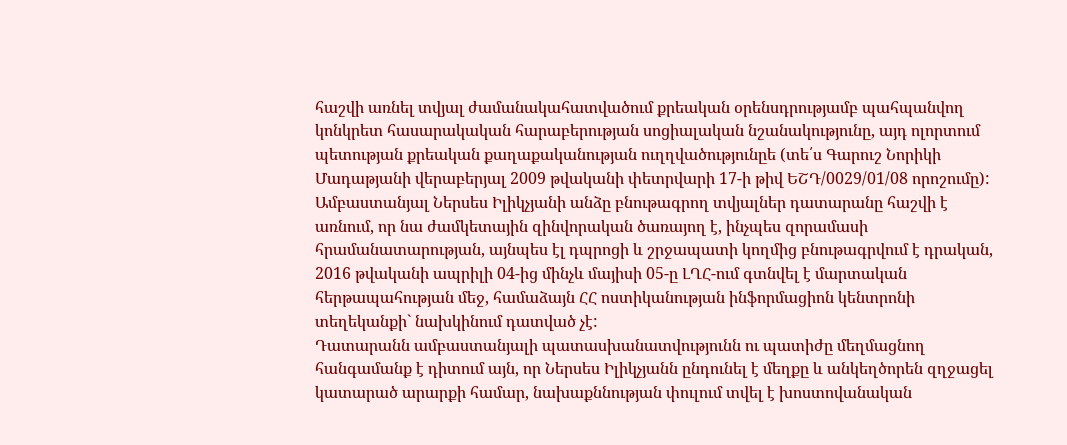հաշվի առնել տվյալ ժամանակահատվածում քրեական օրենսդրությամբ պահպանվող կոնկրետ հասարակական հարաբերության սոցիալական նշանակությունը, այդ ոլորտում պետության քրեական քաղաքականության ուղղվածությունըե (տե՛ս Գարուշ Նորիկի Մադաթյանի վերաբերյալ 2009 թվականի փետրվարի 17-ի թիվ ԵՇԴ/0029/01/08 որոշումը):
Ամբաստանյալ Ներսես Իլիկչյանի անձը բնութագրող տվյալներ դատարանը հաշվի է առնում, որ նա ժամկետային զինվորական ծառայող է, ինչպես զորամասի հրամանատարության, այնպես էլ դպրոցի և շրջապատի կողմից բնութագրվում է դրական, 2016 թվականի ապրիլի 04-ից մինչև մայիսի 05-ը ԼՂՀ-ում գտնվել է մարտական հերթապահության մեջ, համաձայն ՀՀ ոստիկանության ինֆորմացիոն կենտրոնի տեղեկանքի` նախկինում դատված չէ:
Դատարանն ամբաստանյալի պատասխանատվությունն ու պատիժը մեղմացնող հանգամանք է դիտում այն, որ Ներսես Իլիկչյանն ընդունել է մեղքը և անկեղծորեն զղջացել կատարած արարքի համար, նախաքննության փուլում տվել է խոստովանական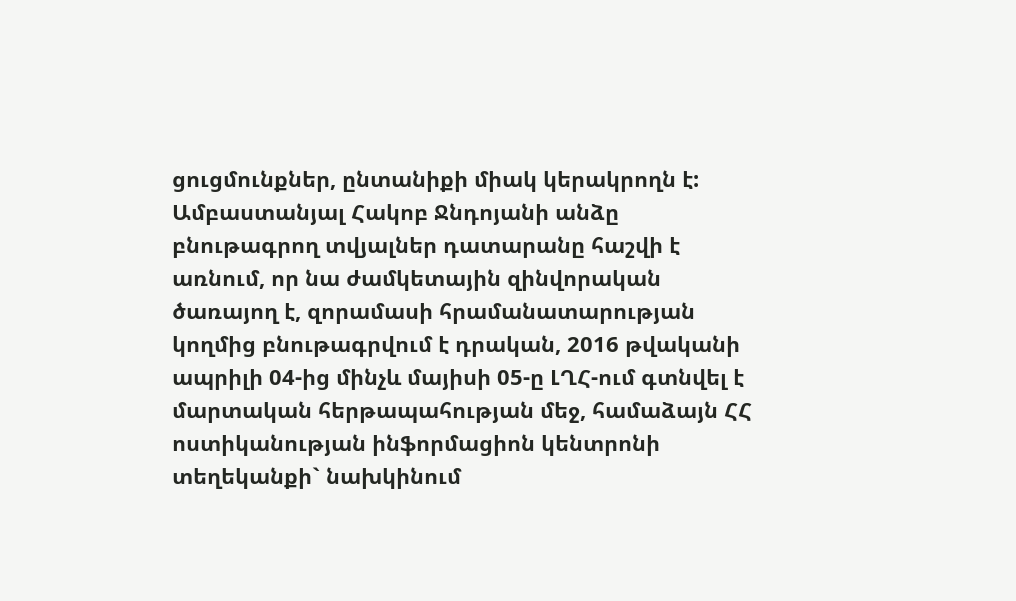ցուցմունքներ, ընտանիքի միակ կերակրողն է:
Ամբաստանյալ Հակոբ Ջնդոյանի անձը բնութագրող տվյալներ դատարանը հաշվի է առնում, որ նա ժամկետային զինվորական ծառայող է, զորամասի հրամանատարության կողմից բնութագրվում է դրական, 2016 թվականի ապրիլի 04-ից մինչև մայիսի 05-ը ԼՂՀ-ում գտնվել է մարտական հերթապահության մեջ, համաձայն ՀՀ ոստիկանության ինֆորմացիոն կենտրոնի տեղեկանքի` նախկինում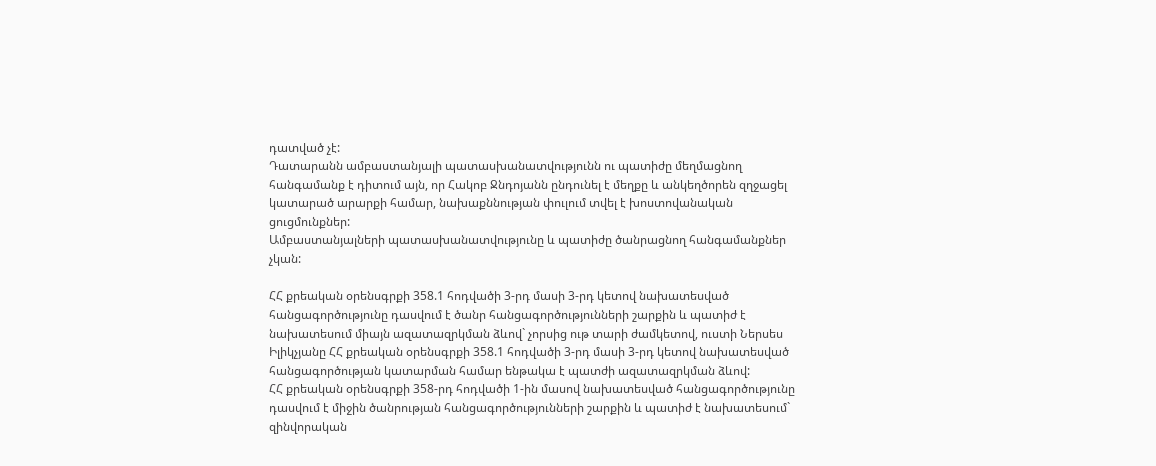դատված չէ:
Դատարանն ամբաստանյալի պատասխանատվությունն ու պատիժը մեղմացնող հանգամանք է դիտում այն, որ Հակոբ Ջնդոյանն ընդունել է մեղքը և անկեղծորեն զղջացել կատարած արարքի համար, նախաքննության փուլում տվել է խոստովանական ցուցմունքներ:
Ամբաստանյալների պատասխանատվությունը և պատիժը ծանրացնող հանգամանքներ չկան:

ՀՀ քրեական օրենսգրքի 358.1 հոդվածի 3-րդ մասի 3-րդ կետով նախատեսված հանցագործությունը դասվում է ծանր հանցագործությունների շարքին և պատիժ է նախատեսում միայն ազատազրկման ձևով` չորսից ութ տարի ժամկետով, ուստի Ներսես Իլիկչյանը ՀՀ քրեական օրենսգրքի 358.1 հոդվածի 3-րդ մասի 3-րդ կետով նախատեսված հանցագործության կատարման համար ենթակա է պատժի ազատազրկման ձևով:
ՀՀ քրեական օրենսգրքի 358-րդ հոդվածի 1-ին մասով նախատեսված հանցագործությունը դասվում է միջին ծանրության հանցագործությունների շարքին և պատիժ է նախատեսում` զինվորական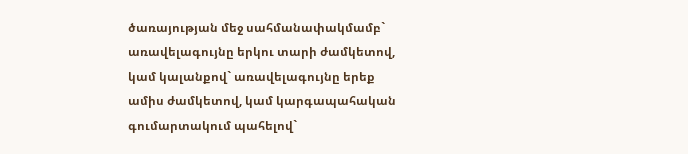ծառայության մեջ սահմանափակմամբ` առավելագույնը երկու տարի ժամկետով, կամ կալանքով` առավելագույնը երեք ամիս ժամկետով, կամ կարգապահական գումարտակում պահելով`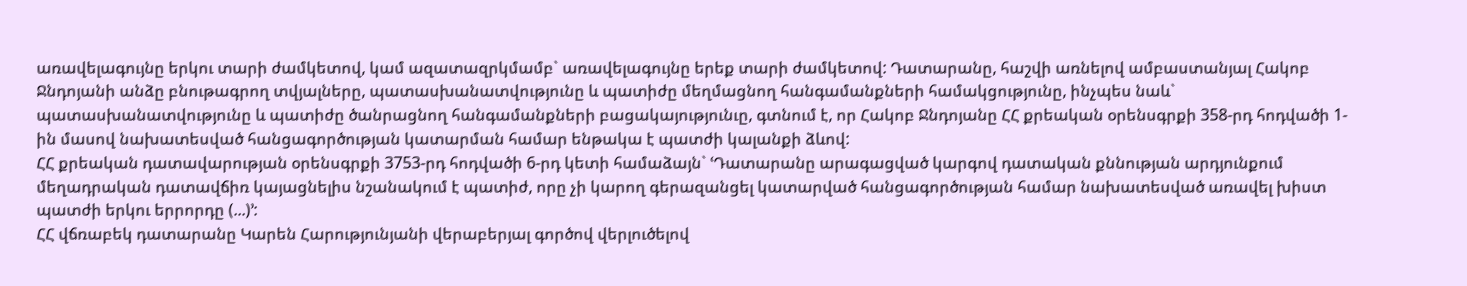առավելագույնը երկու տարի ժամկետով, կամ ազատազրկմամբ` առավելագույնը երեք տարի ժամկետով: Դատարանը, հաշվի առնելով ամբաստանյալ Հակոբ Ջնդոյանի անձը բնութագրող տվյալները, պատասխանատվությունը և պատիժը մեղմացնող հանգամանքների համակցությունը, ինչպես նաև` պատասխանատվությունը և պատիժը ծանրացնող հանգամանքների բացակայությունւը, գտնում է, որ Հակոբ Ջնդոյանը ՀՀ քրեական օրենսգրքի 358-րդ հոդվածի 1-ին մասով նախատեսված հանցագործության կատարման համար ենթակա է պատժի կալանքի ձևով:
ՀՀ քրեական դատավարության օրենսգրքի 3753-րդ հոդվածի 6-րդ կետի համաձայն` ՙԴատարանը արագացված կարգով դատական քննության արդյունքում մեղադրական դատավճիռ կայացնելիս նշանակում է պատիժ, որը չի կարող գերազանցել կատարված հանցագործության համար նախատեսված առավել խիստ պատժի երկու երրորդը (...)՚:
ՀՀ վճռաբեկ դատարանը Կարեն Հարությունյանի վերաբերյալ գործով վերլուծելով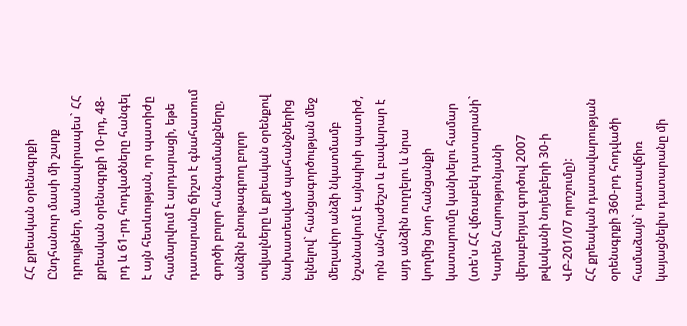ՀՀ քրեական օրենսգրքի Ընդհանուր մասի մի շարք դրույթներ, մասնավորապես` ՀՀ քրեական օրենսգրքի 10-րդ, 48-րդ և 61-րդ հոդվածները հանգել է այն հետևության, որ պատիժը համարվում է արդարացի, եթե դատարանը ճիշտ է գնահատում գործի բոլոր հանգամանքները, անձին բնութագրող բոլոր տվյալները և քրեական օրենքով նախատեսված պահանջներից ելնելով` հանցագործության մեջ մեղավոր անձի նկատմամբ նշանակում է այնպիսի պատիժ, որն անհրաժեշտ և բավարար է այդ անձին ուղղելու և նրա կողմից նոր հանցանքի կատարումը կանխելու համար (տե'ս ՀՀ վճռաբեկ դատարանի` Կարեն Հարությունյանի վերաբերյալ գործով 2007 թվականի նոյեմբերի 30-ի ՎԲ-201/07 որոշումը):
ՀՀ քրեական դատավարության օրենսգրքի 360-րդ հոդվածի համաձայն` դատավճիռ կայացնելիս դատարանը մի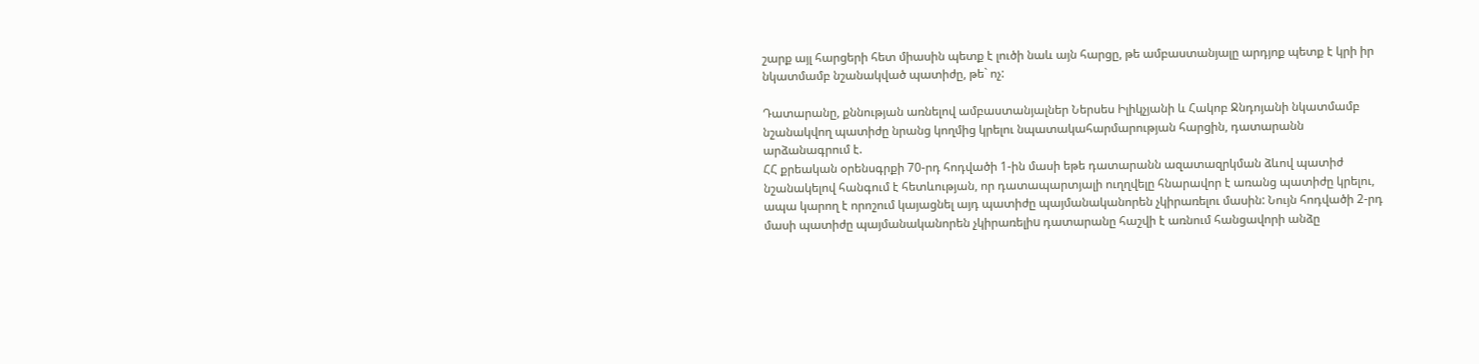շարք այլ հարցերի հետ միասին պետք է լուծի նաև այն հարցը, թե ամբաստանյալը արդյոք պետք է կրի իր նկատմամբ նշանակված պատիժը, թե` ոչ:

Դատարանը, քննության առնելով ամբաստանյալներ Ներսես Իլիկչյանի և Հակոբ Ջնդոյանի նկատմամբ նշանակվող պատիժը նրանց կողմից կրելու նպատակահարմարության հարցին, դատարանն արձանագրում է.
ՀՀ քրեական օրենսգրքի 70-րդ հոդվածի 1-ին մասի եթե դատարանն ազատազրկման ձևով պատիժ նշանակելով հանգում է հետևության, որ դատապարտյալի ուղղվելը հնարավոր է առանց պատիժը կրելու, ապա կարող է որոշում կայացնել այդ պատիժը պայմանականորեն չկիրառելու մասին: Նույն հոդվածի 2-րդ մասի պատիժը պայմանականորեն չկիրառելիu դատարանը հաշվի է առնում հանցավորի անձը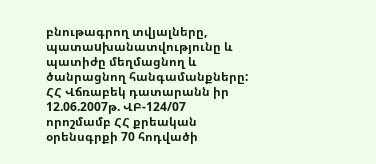բնութագրող տվյալները, պատաuխանատվությունը և պատիժը մեղմացնող և ծանրացնող հանգամանքները:
ՀՀ Վճռաբեկ դատարանն իր 12.06.2007թ. ՎԲ-124/07 որոշմամբ ՀՀ քրեական օրենսգրքի 70 հոդվածի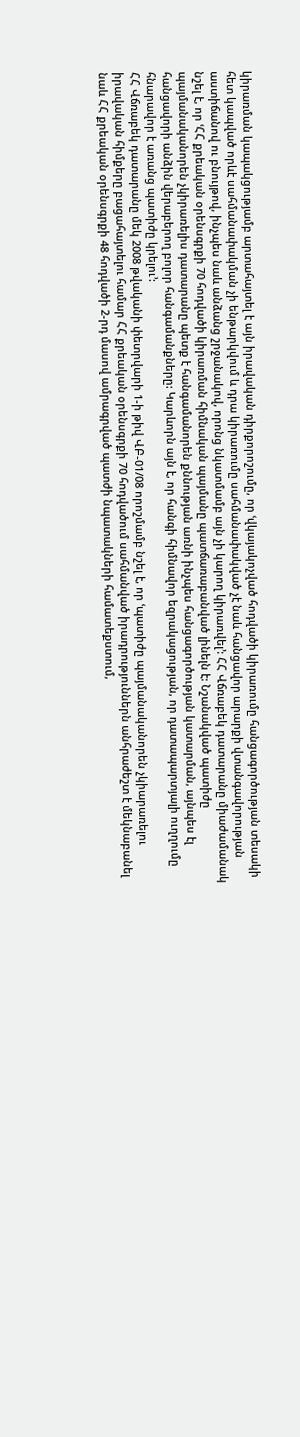կիրառման կապակցությամբ արտահայտել է այն իրավական դիրքորոշումը, որ ՙվկայակոչված հոդվածի կիրառումը հանցագործության տեսակի հետ կապված որևէ սահմանափակման չի ենթարկվում և դրա կիրառումը սահմանափակված չէ նաև հանցավոր արարքի վտանգավորության աստիճանով ու բնույթով, ինչպես նաև անձանց շրջանակով, որոնց նկատմամբ այն չի կարող կիրառվել՚: ՀՀ Վճռաբեկ դատարանը միաժամանակ նշել է, որ ՙՀՀ քրեական օրենսգրքի 70 հոդվածի կիրառման հիմնական պայմանը պատճառաբանված լինելն է: Նշանակված պատիժը պայմանականորեն չկիրառելիս դատարանը պետք է հանգամանորեն քննության առնի ինչպես հանցագործության կատարման, այնպես էլ հանցավորի անձին վերաբերող բոլոր հանգամանքները: Կարևորն այն է, որ հանգի հիմնավոր եզրակացության, որ դատապարտյալի ուղղումը հնարավոր է առանց պատիժը կրելու՚:
ՀՀ Վճռաբեկ դատարանը մեկ 2008 թվականի փետրվարի 1-ի թիվ ՎԲ-01/08 որոշմամբ նշել է, որ ՙպատիժը պայմանականորեն չկիարառելու իրավական հիմքերը բացահայտելու համար ՀՀ քրեական օրենսգրքի 70 հոդվածում սահմանված իրադրություններն անհրաժեշտ է մեկնաբանել նաև ՀՀ քրեական օրենսգրքի 48 հոդվածի 2-րդ մասով ամրագրված պատժի նպատակների համատեքստում,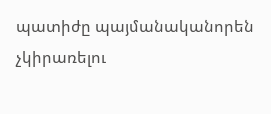պատիժը պայմանականորեն չկիրառելու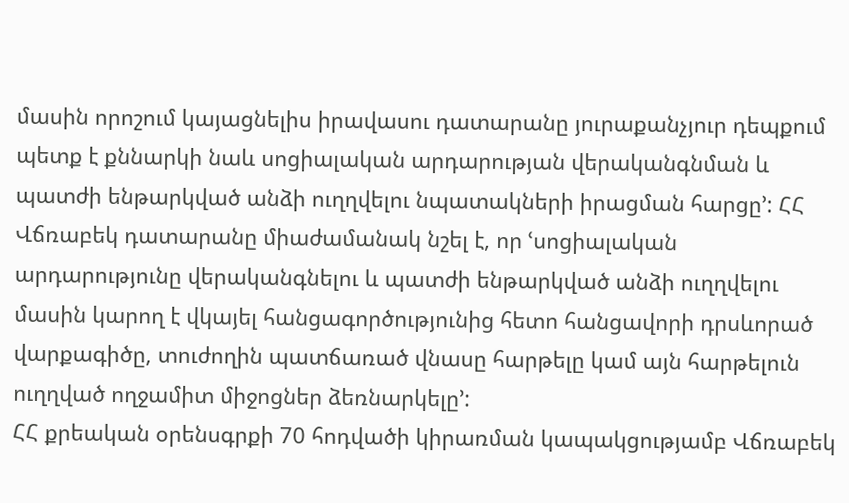մասին որոշում կայացնելիս իրավասու դատարանը յուրաքանչյուր դեպքում պետք է քննարկի նաև սոցիալական արդարության վերականգնման և պատժի ենթարկված անձի ուղղվելու նպատակների իրացման հարցը՚: ՀՀ Վճռաբեկ դատարանը միաժամանակ նշել է, որ ՙսոցիալական արդարությունը վերականգնելու և պատժի ենթարկված անձի ուղղվելու մասին կարող է վկայել հանցագործությունից հետո հանցավորի դրսևորած վարքագիծը, տուժողին պատճառած վնասը հարթելը կամ այն հարթելուն ուղղված ողջամիտ միջոցներ ձեռնարկելը՚:
ՀՀ քրեական օրենսգրքի 70 հոդվածի կիրառման կապակցությամբ Վճռաբեկ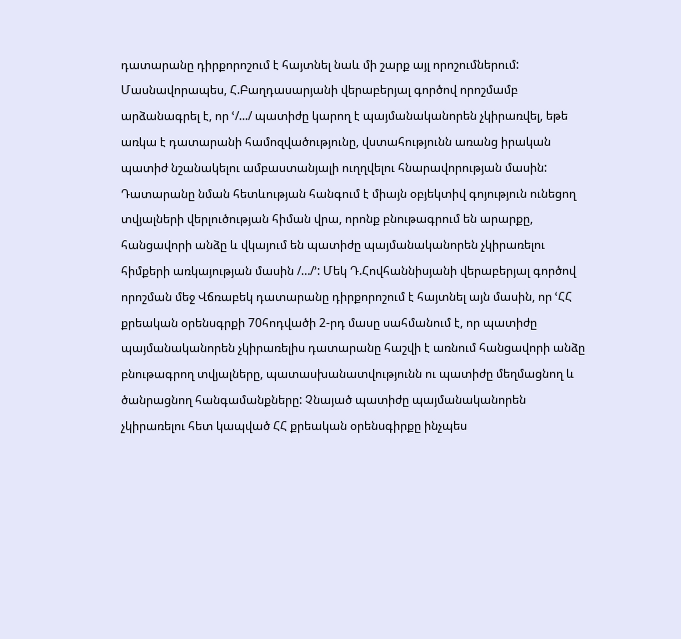դատարանը դիրքորոշում է հայտնել նաև մի շարք այլ որոշումներում: Մասնավորապես, Հ.Բաղդասարյանի վերաբերյալ գործով որոշմամբ արձանագրել է, որ ՙ/.../ պատիժը կարող է պայմանականորեն չկիրառվել, եթե առկա է դատարանի համոզվածությունը, վստահությունն առանց իրական պատիժ նշանակելու ամբաստանյալի ուղղվելու հնարավորության մասին: Դատարանը նման հետևության հանգում է միայն օբյեկտիվ գոյություն ունեցող տվյալների վերլուծության հիման վրա, որոնք բնութագրում են արարքը, հանցավորի անձը և վկայում են պատիժը պայմանականորեն չկիրառելու հիմքերի առկայության մասին /…/՚: Մեկ Դ.Հովհաննիսյանի վերաբերյալ գործով որոշման մեջ Վճռաբեկ դատարանը դիրքորոշում է հայտնել այն մասին, որ ՙՀՀ քրեական օրենսգրքի 70հոդվածի 2-րդ մասը սահմանում է, որ պատիժը պայմանականորեն չկիրառելիս դատարանը հաշվի է առնում հանցավորի անձը բնութագրող տվյալները, պատասխանատվությունն ու պատիժը մեղմացնող և ծանրացնող հանգամանքները: Չնայած պատիժը պայմանականորեն չկիրառելու հետ կապված ՀՀ քրեական օրենսգիրքը ինչպես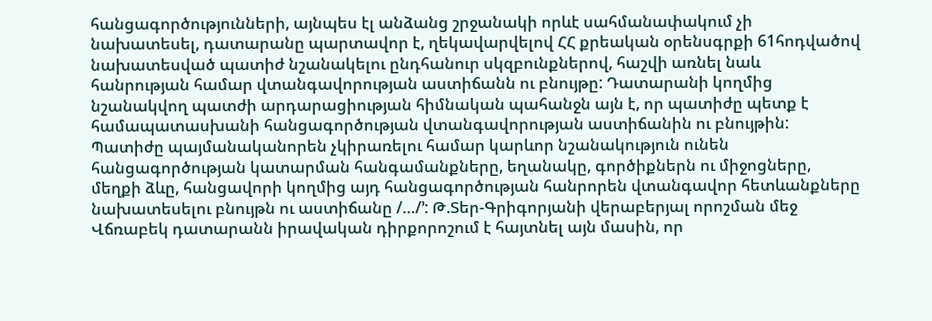հանցագործությունների, այնպես էլ անձանց շրջանակի որևէ սահմանափակում չի նախատեսել, դատարանը պարտավոր է, ղեկավարվելով ՀՀ քրեական օրենսգրքի 61հոդվածով նախատեսված պատիժ նշանակելու ընդհանուր սկզբունքներով, հաշվի առնել նաև հանրության համար վտանգավորության աստիճանն ու բնույթը: Դատարանի կողմից նշանակվող պատժի արդարացիության հիմնական պահանջն այն է, որ պատիժը պետք է համապատասխանի հանցագործության վտանգավորության աստիճանին ու բնույթին: Պատիժը պայմանականորեն չկիրառելու համար կարևոր նշանակություն ունեն հանցագործության կատարման հանգամանքները, եղանակը, գործիքներն ու միջոցները, մեղքի ձևը, հանցավորի կողմից այդ հանցագործության հանրորեն վտանգավոր հետևանքները նախատեսելու բնույթն ու աստիճանը /…/՚: Թ.Տեր-Գրիգորյանի վերաբերյալ որոշման մեջ Վճռաբեկ դատարանն իրավական դիրքորոշում է հայտնել այն մասին, որ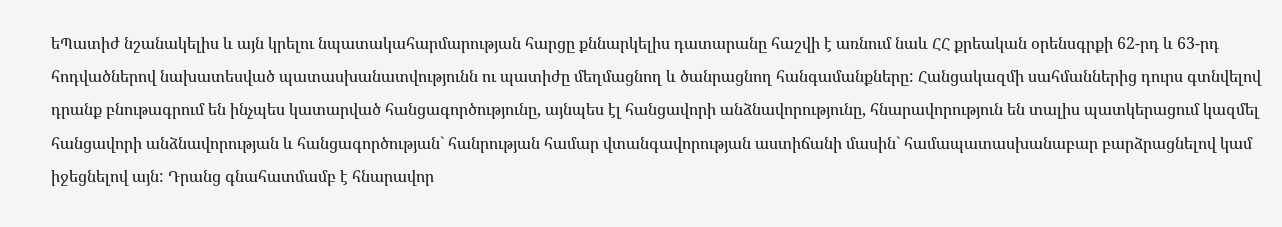եՊատիժ նշանակելիս և այն կրելու նպատակահարմարության հարցը քննարկելիս դատարանը հաշվի է առնում նաև ՀՀ քրեական օրենսգրքի 62-րդ և 63-րդ հոդվածներով նախատեսված պատասխանատվությունն ու պատիժը մեղմացնող և ծանրացնող հանգամանքները: Հանցակազմի սահմաններից դուրս գտնվելով դրանք բնութագրում են ինչպես կատարված հանցագործությունը, այնպես էլ հանցավորի անձնավորությունը, հնարավորություն են տալիս պատկերացում կազմել հանցավորի անձնավորության և հանցագործության` հանրության համար վտանգավորության աստիճանի մասին` համապատասխանաբար բարձրացնելով կամ իջեցնելով այն: Դրանց գնահատմամբ է հնարավոր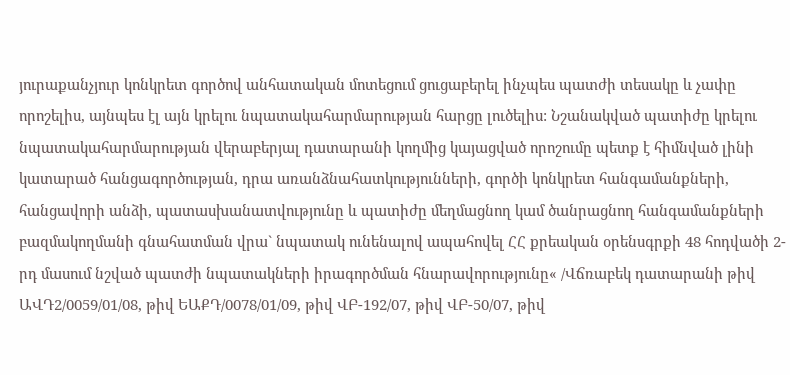յուրաքանչյուր կոնկրետ գործով անհատական մոտեցում ցուցաբերել ինչպես պատժի տեսակը և չափը որոշելիս, այնպես էլ այն կրելու նպատակահարմարության հարցը լուծելիս: Նշանակված պատիժը կրելու նպատակահարմարության վերաբերյալ դատարանի կողմից կայացված որոշումը պետք է հիմնված լինի կատարած հանցագործության, դրա առանձնահատկությունների, գործի կոնկրետ հանգամանքների, հանցավորի անձի, պատասխանատվությունը և պատիժը մեղմացնող կամ ծանրացնող հանգամանքների բազմակողմանի գնահատման վրա` նպատակ ունենալով ապահովել ՀՀ քրեական օրենսգրքի 48 հոդվածի 2-րդ մասում նշված պատժի նպատակների իրագործման հնարավորությունը« /Վճռաբեկ դատարանի թիվ ԱՎԴ2/0059/01/08, թիվ ԵԱՔԴ/0078/01/09, թիվ ՎԲ-192/07, թիվ ՎԲ-50/07, թիվ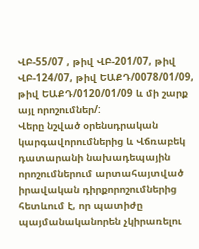ՎԲ-55/07 , թիվ ՎԲ-201/07, թիվ ՎԲ-124/07, թիվ ԵԱՔԴ/0078/01/09, թիվ ԵԱՔԴ/0120/01/09 և մի շարք այլ որոշումներ/:
Վերը նշված օրենսդրական կարգավորումներից և Վճռաբեկ դատարանի նախադեպային որոշումներում արտահայտված իրավական դիրքորոշումներից հետևում է, որ պատիժը պայմանականորեն չկիրառելու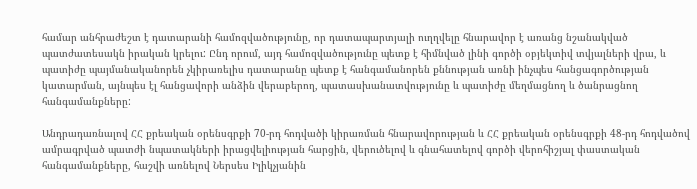համար անհրաժեշտ է դատարանի համոզվածությունը, որ դատապարտյալի ուղղվելը հնարավոր է առանց նշանակված պատժատեսակն իրական կրելու: Ընդ որում, այդ համոզվածությունը պետք է հիմնված լինի գործի օբյեկտիվ տվյալների վրա, և պատիժը պայմանականորեն չկիրառելիս դատարանը պետք է հանգամանորեն քննության առնի ինչպես հանցագործության կատարման, այնպես էլ հանցավորի անձին վերաբերող, պատասխանատվությունը և պատիժը մեղմացնող և ծանրացնող հանգամանքները:

Անդրադառնալով ՀՀ քրեական օրենսգրքի 70-րդ հոդվածի կիրառման հնարավորության և ՀՀ քրեական օրենսգրքի 48-րդ հոդվածով ամրագրված պատժի նպատակների իրացվելիության հարցին, վերուծելով և գնահատելով գործի վերոհիշյալ փաստական հանգամանքները, հաշվի առնելով Ներսես Իլիկչյանին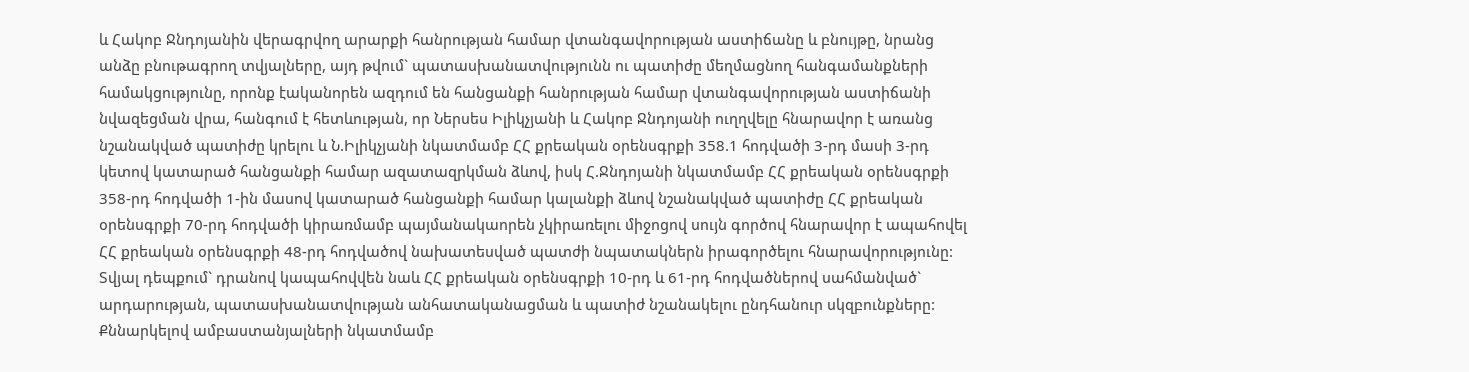և Հակոբ Ջնդոյանին վերագրվող արարքի հանրության համար վտանգավորության աստիճանը և բնույթը, նրանց անձը բնութագրող տվյալները, այդ թվում` պատասխանատվությունն ու պատիժը մեղմացնող հանգամանքների համակցությունը, որոնք էականորեն ազդում են հանցանքի հանրության համար վտանգավորության աստիճանի նվազեցման վրա, հանգում է հետևության, որ Ներսես Իլիկչյանի և Հակոբ Ջնդոյանի ուղղվելը հնարավոր է առանց նշանակված պատիժը կրելու և Ն.Իլիկչյանի նկատմամբ ՀՀ քրեական օրենսգրքի 358.1 հոդվածի 3-րդ մասի 3-րդ կետով կատարած հանցանքի համար ազատազրկման ձևով, իսկ Հ.Ջնդոյանի նկատմամբ ՀՀ քրեական օրենսգրքի 358-րդ հոդվածի 1-ին մասով կատարած հանցանքի համար կալանքի ձևով նշանակված պատիժը ՀՀ քրեական օրենսգրքի 70-րդ հոդվածի կիրառմամբ պայմանակաորեն չկիրառելու միջոցով սույն գործով հնարավոր է ապահովել ՀՀ քրեական օրենսգրքի 48-րդ հոդվածով նախատեսված պատժի նպատակներն իրագործելու հնարավորությունը: Տվյալ դեպքում` դրանով կապահովվեն նաև ՀՀ քրեական օրենսգրքի 10-րդ և 61-րդ հոդվածներով սահմանված` արդարության, պատասխանատվության անհատականացման և պատիժ նշանակելու ընդհանուր սկզբունքները:
Քննարկելով ամբաստանյալների նկատմամբ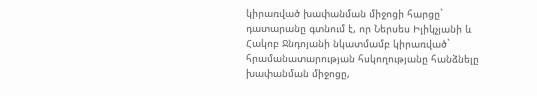կիրառված խափանման միջոցի հարցը` դատարանը գտնում է, որ Ներսես Իլիկչյանի և Հակոբ Ջնդոյանի նկատմամբ կիրառված` հրամանատարության հսկողությանը հանձնելը խափանման միջոցը,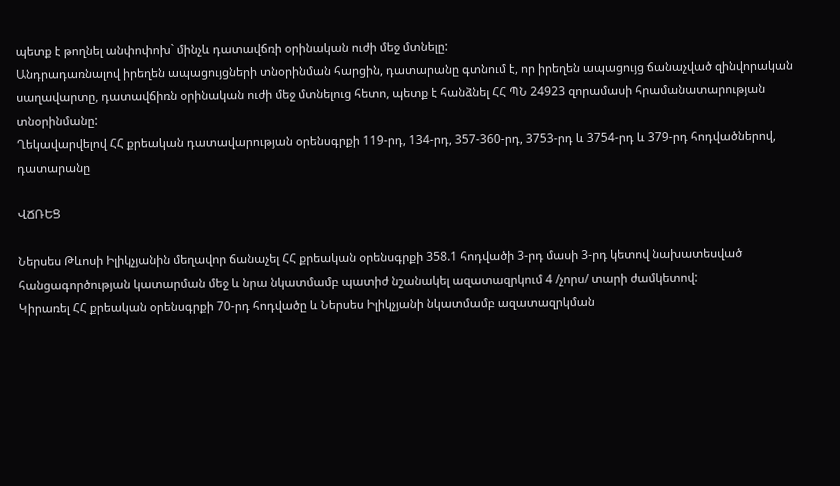պետք է թողնել անփոփոխ` մինչև դատավճռի օրինական ուժի մեջ մտնելը:
Անդրադառնալով իրեղեն ապացույցների տնօրինման հարցին, դատարանը գտնում է, որ իրեղեն ապացույց ճանաչված զինվորական սաղավարտը, դատավճիռն օրինական ուժի մեջ մտնելուց հետո, պետք է հանձնել ՀՀ ՊՆ 24923 զորամասի հրամանատարության տնօրինմանը:
Ղեկավարվելով ՀՀ քրեական դատավարության օրենսգրքի 119-րդ, 134-րդ, 357-360-րդ, 3753-րդ և 3754-րդ և 379-րդ հոդվածներով, դատարանը

ՎՃՌԵՑ

Ներսես Թևոսի Իլիկչյանին մեղավոր ճանաչել ՀՀ քրեական օրենսգրքի 358.1 հոդվածի 3-րդ մասի 3-րդ կետով նախատեսված հանցագործության կատարման մեջ և նրա նկատմամբ պատիժ նշանակել ազատազրկում 4 /չորս/ տարի ժամկետով:
Կիրառել ՀՀ քրեական օրենսգրքի 70-րդ հոդվածը և Ներսես Իլիկչյանի նկատմամբ ազատազրկման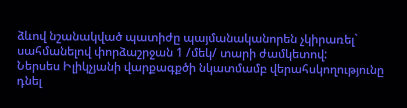ձևով նշանակված պատիժը պայմանականորեն չկիրառել` սահմանելով փորձաշրջան 1 /մեկ/ տարի ժամկետով:
Ներսես Իլիկչյանի վարքագքծի նկատմամբ վերահսկողությունը դնել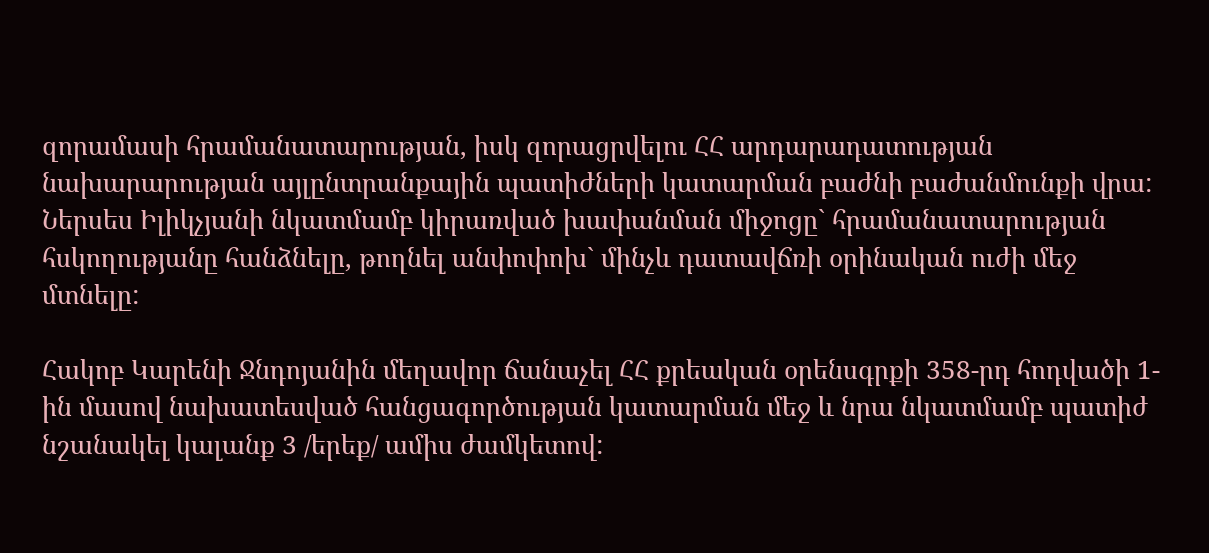զորամասի հրամանատարության, իսկ զորացրվելու ՀՀ արդարադատության նախարարության այլընտրանքային պատիժների կատարման բաժնի բաժանմունքի վրա:
Ներսես Իլիկչյանի նկատմամբ կիրառված խափանման միջոցը` հրամանատարության հսկողությանը հանձնելը, թողնել անփոփոխ` մինչև դատավճռի օրինական ուժի մեջ մտնելը:

Հակոբ Կարենի Ջնդոյանին մեղավոր ճանաչել ՀՀ քրեական օրենսգրքի 358-րդ հոդվածի 1-ին մասով նախատեսված հանցագործության կատարման մեջ և նրա նկատմամբ պատիժ նշանակել կալանք 3 /երեք/ ամիս ժամկետով: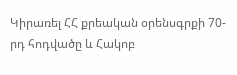Կիրառել ՀՀ քրեական օրենսգրքի 70-րդ հոդվածը և Հակոբ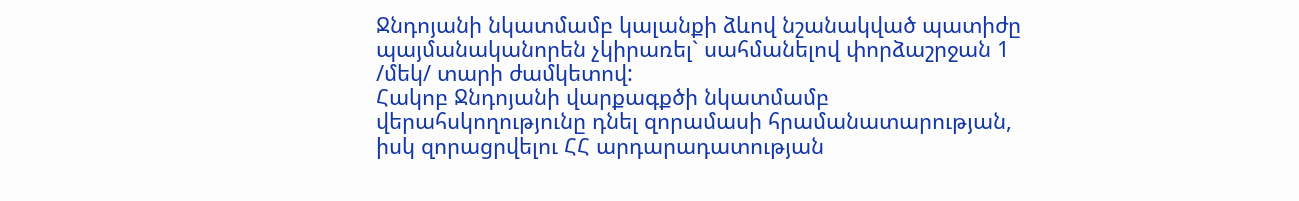Ջնդոյանի նկատմամբ կալանքի ձևով նշանակված պատիժը պայմանականորեն չկիրառել` սահմանելով փորձաշրջան 1 /մեկ/ տարի ժամկետով:
Հակոբ Ջնդոյանի վարքագքծի նկատմամբ վերահսկողությունը դնել զորամասի հրամանատարության, իսկ զորացրվելու ՀՀ արդարադատության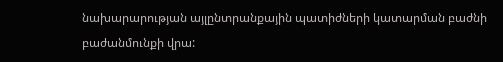նախարարության այլընտրանքային պատիժների կատարման բաժնի բաժանմունքի վրա: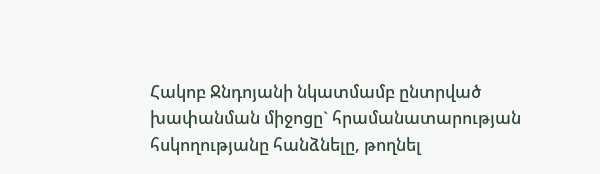Հակոբ Ջնդոյանի նկատմամբ ընտրված խափանման միջոցը` հրամանատարության հսկողությանը հանձնելը, թողնել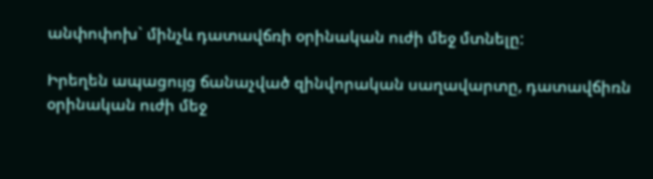անփոփոխ` մինչև դատավճռի օրինական ուժի մեջ մտնելը:

Իրեղեն ապացույց ճանաչված զինվորական սաղավարտը, դատավճիռն օրինական ուժի մեջ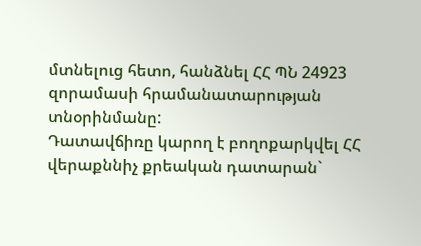մտնելուց հետո, հանձնել ՀՀ ՊՆ 24923 զորամասի հրամանատարության տնօրինմանը:
Դատավճիռը կարող է բողոքարկվել ՀՀ վերաքննիչ քրեական դատարան`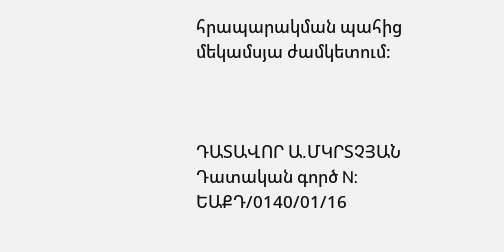հրապարակման պահից մեկամսյա ժամկետում:



ԴԱՏԱՎՈՐ Ա.ՄԿՐՏՉՅԱՆ
Դատական գործ N: ԵԱՔԴ/0140/01/16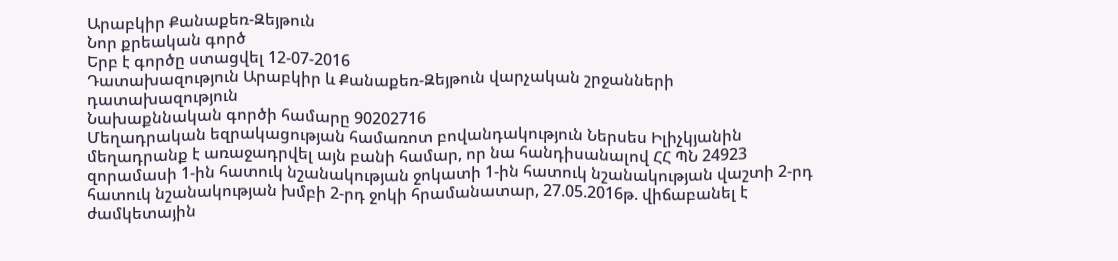Արաբկիր Քանաքեռ-Զեյթուն
Նոր քրեական գործ
Երբ է գործը ստացվել 12-07-2016
Դատախազություն Արաբկիր և Քանաքեռ-Զեյթուն վարչական շրջանների դատախազություն
Նախաքննական գործի համարը 90202716
Մեղադրական եզրակացության համառոտ բովանդակություն Ներսես Իլիչկյանին մեղադրանք է առաջադրվել այն բանի համար, որ նա հանդիսանալով ՀՀ ՊՆ 24923 զորամասի 1-ին հատուկ նշանակության ջոկատի 1-ին հատուկ նշանակության վաշտի 2-րդ հատուկ նշանակության խմբի 2-րդ ջոկի հրամանատար, 27.05.2016թ. վիճաբանել է ժամկետային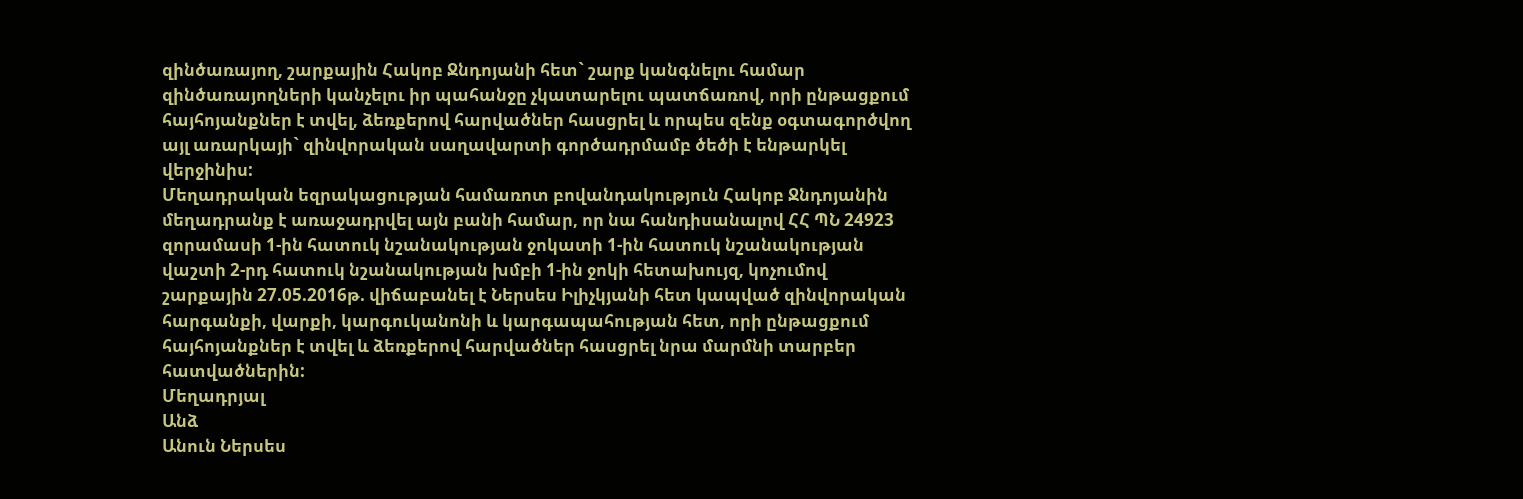զինծառայող, շարքային Հակոբ Ջնդոյանի հետ` շարք կանգնելու համար զինծառայողների կանչելու իր պահանջը չկատարելու պատճառով, որի ընթացքում հայհոյանքներ է տվել, ձեռքերով հարվածներ հասցրել և որպես զենք օգտագործվող այլ առարկայի` զինվորական սաղավարտի գործադրմամբ ծեծի է ենթարկել վերջինիս:
Մեղադրական եզրակացության համառոտ բովանդակություն Հակոբ Ջնդոյանին մեղադրանք է առաջադրվել այն բանի համար, որ նա հանդիսանալով ՀՀ ՊՆ 24923 զորամասի 1-ին հատուկ նշանակության ջոկատի 1-ին հատուկ նշանակության վաշտի 2-րդ հատուկ նշանակության խմբի 1-ին ջոկի հետախույզ, կոչումով շարքային 27.05.2016թ. վիճաբանել է Ներսես Իլիչկյանի հետ կապված զինվորական հարգանքի, վարքի, կարգուկանոնի և կարգապահության հետ, որի ընթացքում հայհոյանքներ է տվել և ձեռքերով հարվածներ հասցրել նրա մարմնի տարբեր հատվածներին:
Մեղադրյալ
Անձ
Անուն Ներսես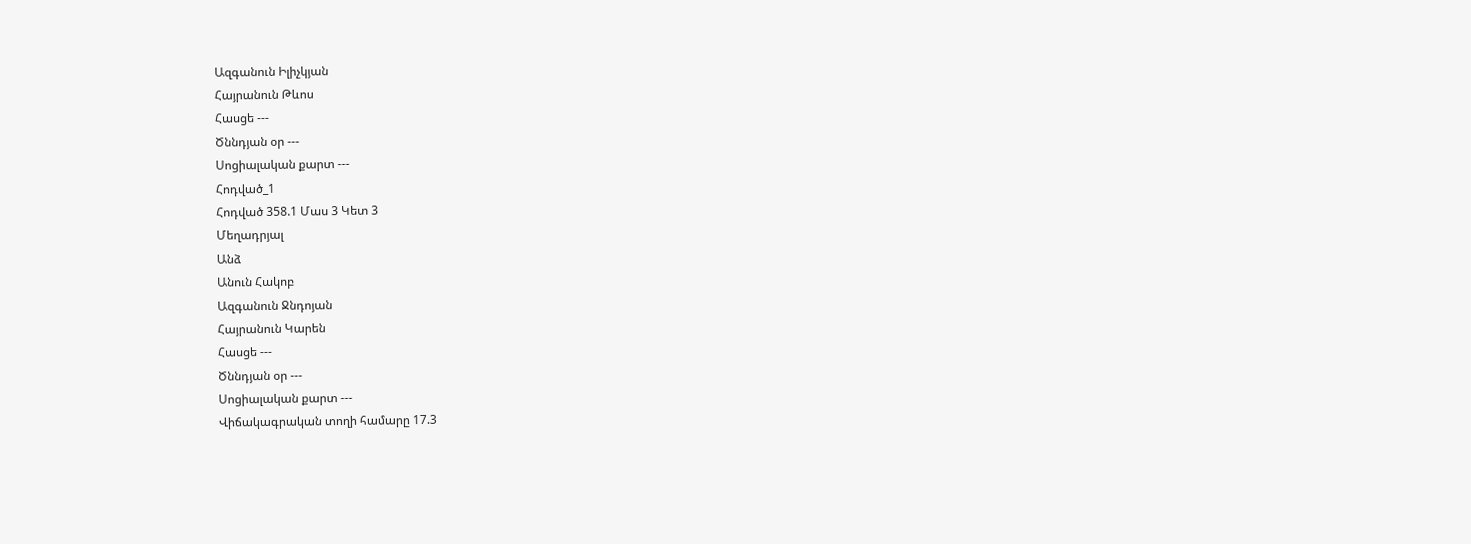Ազգանուն Իլիչկյան
Հայրանուն Թևոս
Հասցե ---
Ծննդյան օր ---
Սոցիալական քարտ ---
Հոդված_1
Հոդված 358.1 Մաս 3 Կետ 3
Մեղադրյալ
Անձ
Անուն Հակոբ
Ազգանուն Ջնդոյան
Հայրանուն Կարեն
Հասցե ---
Ծննդյան օր ---
Սոցիալական քարտ ---
Վիճակագրական տողի համարը 17.3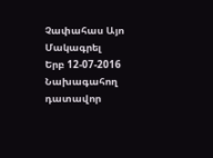Չափահաս Այո
Մակագրել
Երբ 12-07-2016
Նախագահող դատավոր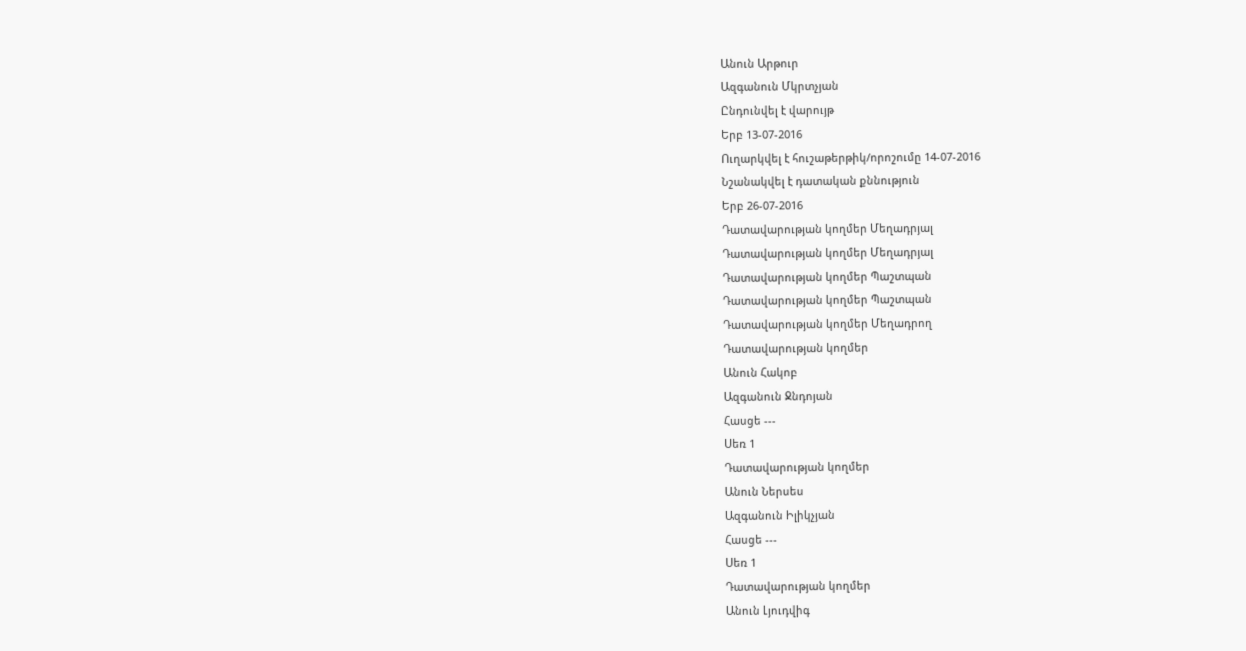Անուն Արթուր
Ազգանուն Մկրտչյան
Ընդունվել է վարույթ
Երբ 13-07-2016
Ուղարկվել է հուշաթերթիկ/որոշումը 14-07-2016
Նշանակվել է դատական քննություն
Երբ 26-07-2016
Դատավարության կողմեր Մեղադրյալ
Դատավարության կողմեր Մեղադրյալ
Դատավարության կողմեր Պաշտպան
Դատավարության կողմեր Պաշտպան
Դատավարության կողմեր Մեղադրող
Դատավարության կողմեր
Անուն Հակոբ
Ազգանուն Ջնդոյան
Հասցե ---
Սեռ 1
Դատավարության կողմեր
Անուն Ներսես
Ազգանուն Իլիկչյան
Հասցե ---
Սեռ 1
Դատավարության կողմեր
Անուն Լյուդվիգ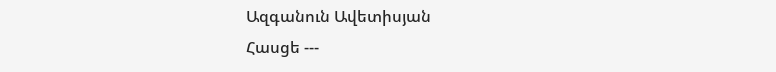Ազգանուն Ավետիսյան
Հասցե ---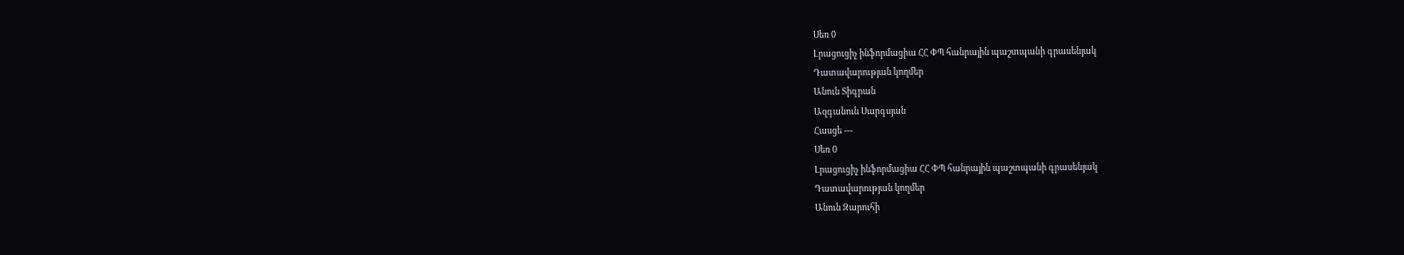Սեռ 0
Լրացուցիչ ինֆորմացիա ՀՀ ՓՊ հանրային պաշտպանի գրասենյակ
Դատավարության կողմեր
Անուն Տիգրան
Ազգանուն Սարգսյան
Հասցե ---
Սեռ 0
Լրացուցիչ ինֆորմացիա ՀՀ ՓՊ հանրային պաշտպանի գրասենյակ
Դատավարության կողմեր
Անուն Զարուհի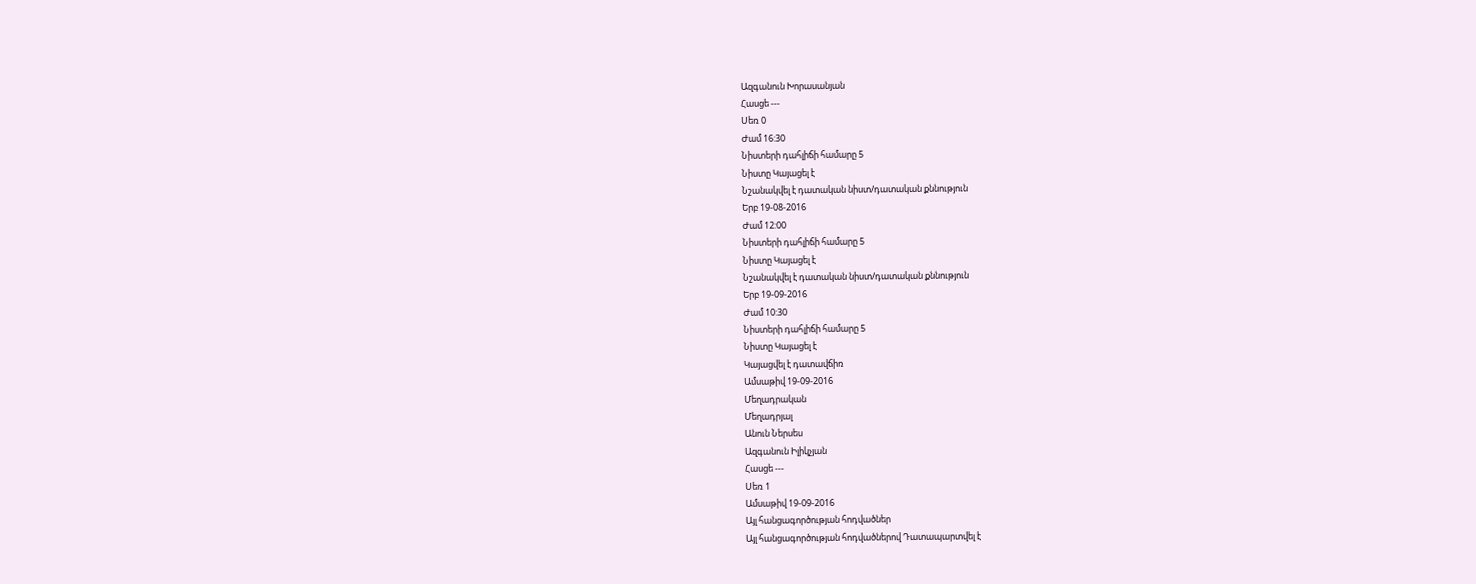Ազգանուն Խորասանյան
Հասցե ---
Սեռ 0
Ժամ 16:30
Նիստերի դահլիճի համարը 5
Նիստը Կայացել է
Նշանակվել է դատական նիստ/դատական քննություն
Երբ 19-08-2016
Ժամ 12:00
Նիստերի դահլիճի համարը 5
Նիստը Կայացել է
Նշանակվել է դատական նիստ/դատական քննություն
Երբ 19-09-2016
Ժամ 10:30
Նիստերի դահլիճի համարը 5
Նիստը Կայացել է
Կայացվել է դատավճիռ
Ամսաթիվ 19-09-2016
Մեղադրական
Մեղադրյալ
Անուն Ներսես
Ազգանուն Իլիկչյան
Հասցե ---
Սեռ 1
Ամսաթիվ 19-09-2016
Այլ հանցագործության հոդվածներ
Այլ հանցագործության հոդվածներով Դատապարտվել է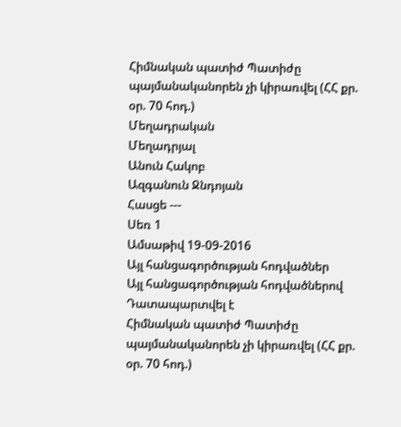Հիմնական պատիժ Պատիժը պայմանականորեն չի կիրառվել (ՀՀ քր. օր. 70 հոդ.)
Մեղադրական
Մեղադրյալ
Անուն Հակոբ
Ազգանուն Ջնդոյան
Հասցե ---
Սեռ 1
Ամսաթիվ 19-09-2016
Այլ հանցագործության հոդվածներ
Այլ հանցագործության հոդվածներով Դատապարտվել է
Հիմնական պատիժ Պատիժը պայմանականորեն չի կիրառվել (ՀՀ քր. օր. 70 հոդ.)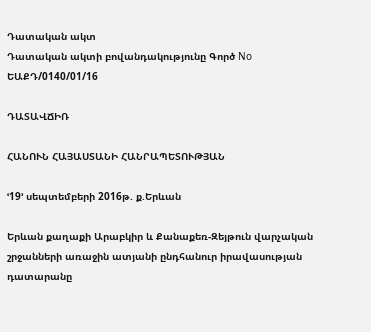Դատական ակտ
Դատական ակտի բովանդակությունը Գործ No ԵԱՔԴ/0140/01/16

ԴԱՏԱՎՃԻՌ

ՀԱՆՈՒՆ ՀԱՅԱՍՏԱՆԻ ՀԱՆՐԱՊԵՏՈՒԹՅԱՆ

ՙ19՚ սեպտեմբերի 2016թ. ք.Երևան

Երևան քաղաքի Արաբկիր և Քանաքեռ-Զեյթուն վարչական շրջանների առաջին ատյանի ընդհանուր իրավասության դատարանը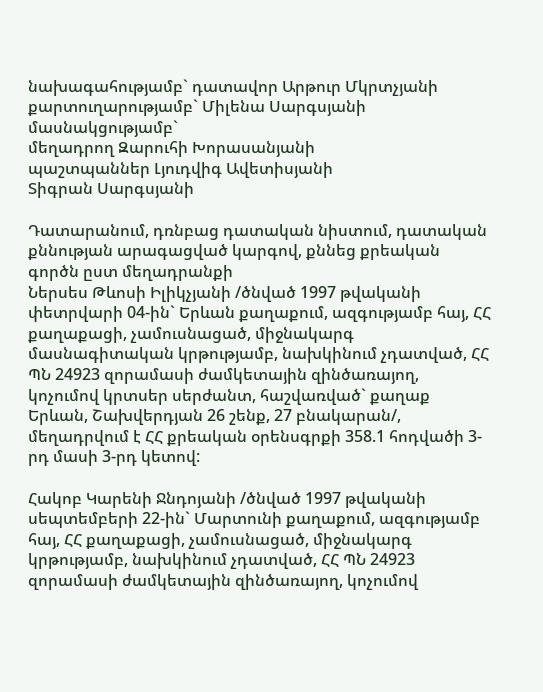նախագահությամբ` դատավոր Արթուր Մկրտչյանի
քարտուղարությամբ` Միլենա Սարգսյանի
մասնակցությամբ`
մեղադրող Զարուհի Խորասանյանի
պաշտպաններ Լյուդվիգ Ավետիսյանի
Տիգրան Սարգսյանի

Դատարանում, դռնբաց դատական նիստում, դատական քննության արագացված կարգով, քննեց քրեական գործն ըստ մեղադրանքի
Ներսես Թևոսի Իլիկչյանի /ծնված 1997 թվականի փետրվարի 04-ին` Երևան քաղաքում, ազգությամբ հայ, ՀՀ քաղաքացի, չամուսնացած, միջնակարգ մասնագիտական կրթությամբ, նախկինում չդատված, ՀՀ ՊՆ 24923 զորամասի ժամկետային զինծառայող, կոչումով կրտսեր սերժանտ, հաշվառված` քաղաք Երևան, Շախվերդյան 26 շենք, 27 բնակարան/, մեղադրվում է ՀՀ քրեական օրենսգրքի 358.1 հոդվածի 3-րդ մասի 3-րդ կետով:

Հակոբ Կարենի Ջնդոյանի /ծնված 1997 թվականի սեպտեմբերի 22-ին` Մարտունի քաղաքում, ազգությամբ հայ, ՀՀ քաղաքացի, չամուսնացած, միջնակարգ կրթությամբ, նախկինում չդատված, ՀՀ ՊՆ 24923 զորամասի ժամկետային զինծառայող, կոչումով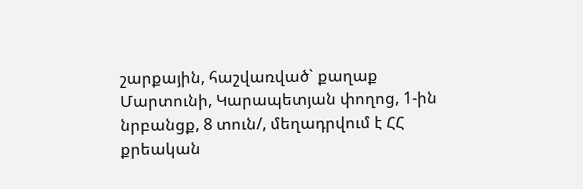շարքային, հաշվառված` քաղաք Մարտունի, Կարապետյան փողոց, 1-ին նրբանցք, 8 տուն/, մեղադրվում է ՀՀ քրեական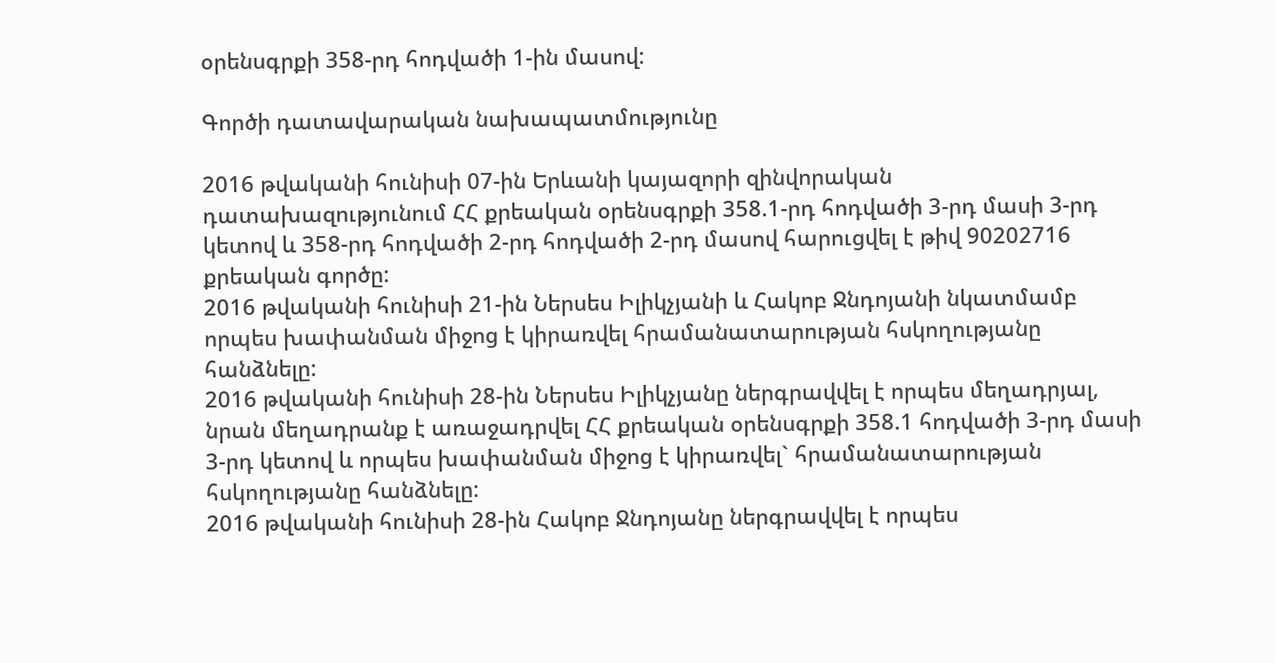օրենսգրքի 358-րդ հոդվածի 1-ին մասով:

Գործի դատավարական նախապատմությունը

2016 թվականի հունիսի 07-ին Երևանի կայազորի զինվորական դատախազությունում ՀՀ քրեական օրենսգրքի 358.1-րդ հոդվածի 3-րդ մասի 3-րդ կետով և 358-րդ հոդվածի 2-րդ հոդվածի 2-րդ մասով հարուցվել է թիվ 90202716 քրեական գործը:
2016 թվականի հունիսի 21-ին Ներսես Իլիկչյանի և Հակոբ Ջնդոյանի նկատմամբ որպես խափանման միջոց է կիրառվել հրամանատարության հսկողությանը հանձնելը:
2016 թվականի հունիսի 28-ին Ներսես Իլիկչյանը ներգրավվել է որպես մեղադրյալ, նրան մեղադրանք է առաջադրվել ՀՀ քրեական օրենսգրքի 358.1 հոդվածի 3-րդ մասի 3-րդ կետով և որպես խափանման միջոց է կիրառվել` հրամանատարության հսկողությանը հանձնելը:
2016 թվականի հունիսի 28-ին Հակոբ Ջնդոյանը ներգրավվել է որպես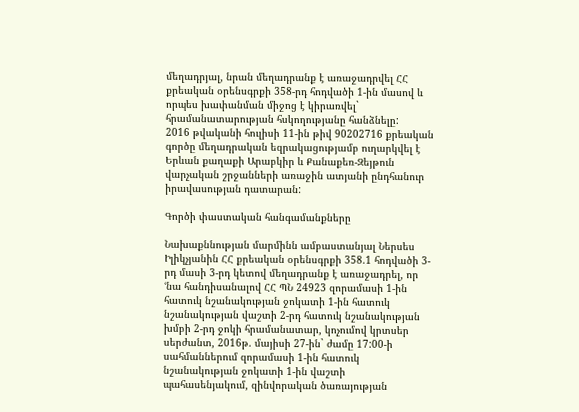մեղադրյալ, նրան մեղադրանք է առաջադրվել ՀՀ քրեական օրենսգրքի 358-րդ հոդվածի 1-ին մասով և որպես խափանման միջոց է կիրառվել` հրամանատարության հսկողությանը հանձնելը:
2016 թվականի հուլիսի 11-ին թիվ 90202716 քրեական գործը մեղադրական եզրակացությամբ ուղարկվել է Երևան քաղաքի Արաբկիր և Քանաքեռ-Զեյթուն վարչական շրջանների առաջին ատյանի ընդհանուր իրավասության դատարան:

Գործի փաստական հանգամանքները

Նախաքննության մարմինն ամբաստանյալ Ներսես Իլիկչյանին ՀՀ քրեական օրենսգրքի 358.1 հոդվածի 3-րդ մասի 3-րդ կետով մեղադրանք է առաջադրել, որ ՙնա հանդիսանալով ՀՀ ՊՆ 24923 զորամասի 1-ին հատուկ նշանակության ջոկատի 1-ին հատուկ նշանակության վաշտի 2-րդ հատուկ նշանակության խմբի 2-րդ ջոկի հրամանատար, կոչումով կրտսեր սերժանտ, 2016թ. մայիսի 27-ին` ժամը 17:00-ի սահմաններում զորամասի 1-ին հատուկ նշանակության ջոկատի 1-ին վաշտի պահասենյակում, զինվորական ծառայության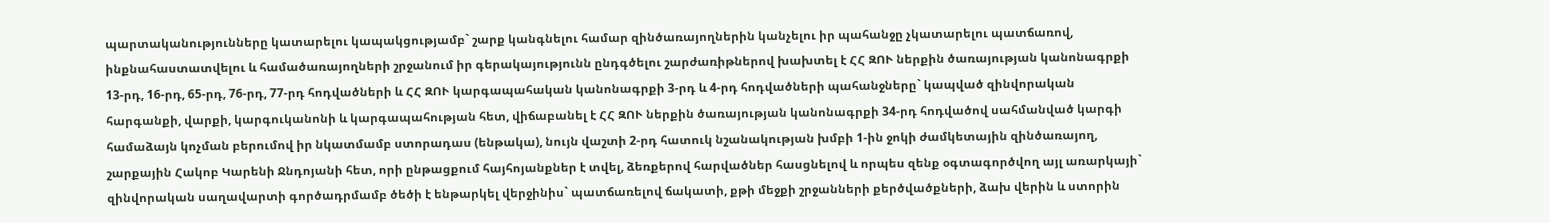պարտականությունները կատարելու կապակցությամբ` շարք կանգնելու համար զինծառայողներին կանչելու իր պահանջը չկատարելու պատճառով, ինքնահաստատվելու և համածառայողների շրջանում իր գերակայությունն ընդգծելու շարժառիթներով խախտել է ՀՀ ԶՈՒ ներքին ծառայության կանոնագրքի 13-րդ, 16-րդ, 65-րդ, 76-րդ, 77-րդ հոդվածների և ՀՀ ԶՈՒ կարգապահական կանոնագրքի 3-րդ և 4-րդ հոդվածների պահանջները` կապված զինվորական հարգանքի, վարքի, կարգուկանոնի և կարգապահության հետ, վիճաբանել է ՀՀ ԶՈՒ ներքին ծառայության կանոնագրքի 34-րդ հոդվածով սահմանված կարգի համաձայն կոչման բերումով իր նկատմամբ ստորադաս (ենթակա), նույն վաշտի 2-րդ հատուկ նշանակության խմբի 1-ին ջոկի ժամկետային զինծառայող, շարքային Հակոբ Կարենի Ջնդոյանի հետ, որի ընթացքում հայհոյանքներ է տվել, ձեռքերով հարվածներ հասցնելով և որպես զենք օգտագործվող այլ առարկայի` զինվորական սաղավարտի գործադրմամբ ծեծի է ենթարկել վերջինիս` պատճառելով ճակատի, քթի մեջքի շրջանների քերծվածքների, ձախ վերին և ստորին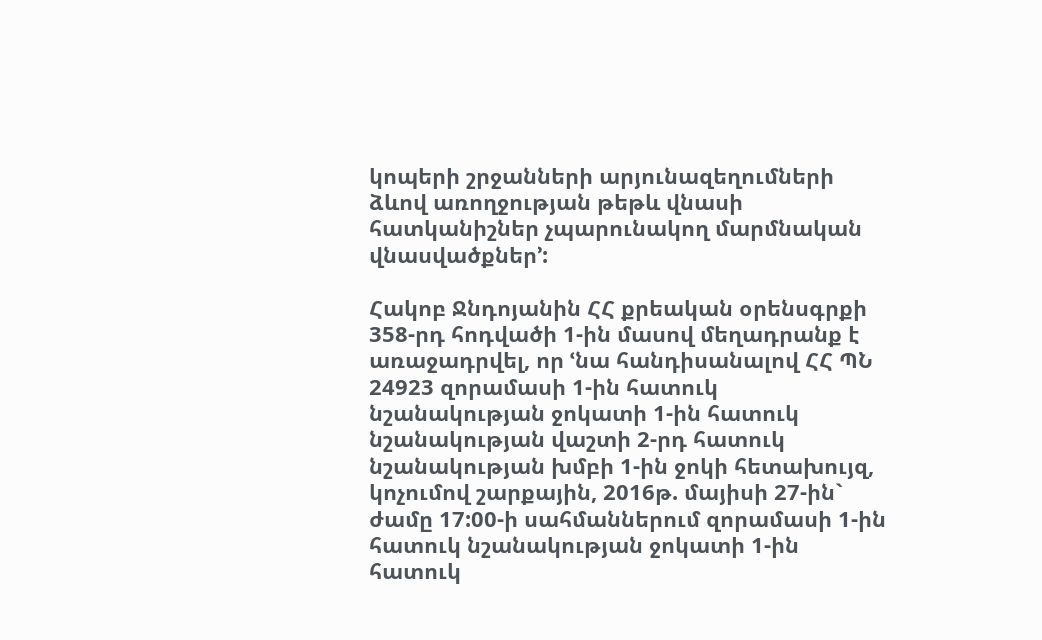կոպերի շրջանների արյունազեղումների ձևով առողջության թեթև վնասի հատկանիշներ չպարունակող մարմնական վնասվածքներ՚:

Հակոբ Ջնդոյանին ՀՀ քրեական օրենսգրքի 358-րդ հոդվածի 1-ին մասով մեղադրանք է առաջադրվել, որ ՙնա հանդիսանալով ՀՀ ՊՆ 24923 զորամասի 1-ին հատուկ նշանակության ջոկատի 1-ին հատուկ նշանակության վաշտի 2-րդ հատուկ նշանակության խմբի 1-ին ջոկի հետախույզ, կոչումով շարքային, 2016թ. մայիսի 27-ին` ժամը 17:00-ի սահմաններում զորամասի 1-ին հատուկ նշանակության ջոկատի 1-ին հատուկ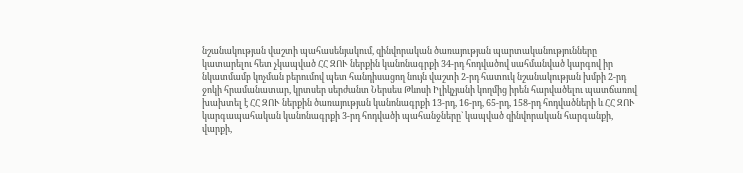նշանակության վաշտի պահասենյակում, զինվորական ծառայության պարտականությունները կատարելու հետ չկապված ՀՀ ԶՈՒ ներքին կանոնագրքի 34-րդ հոդվածով սահմանված կարգով իր նկատմամբ կոչման բերումով պետ հանդիսացող նույն վաշտի 2-րդ հատուկ նշանակության խմբի 2-րդ ջոկի հրամանատար, կրտսեր սերժանտ Ներսես Թևոսի Իլիկչյանի կողմից իրեն հարվածելու պատճառով խախտել է ՀՀ ԶՈՒ ներքին ծառայության կանոնագրքի 13-րդ, 16-րդ, 65-րդ, 158-րդ հոդվածների և ՀՀ ԶՈՒ կարգապահական կանոնագրքի 3-րդ հոդվածի պահանջները` կապված զինվորական հարգանքի, վարքի,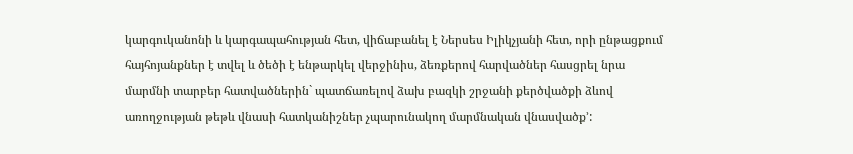կարգուկանոնի և կարգապահության հետ, վիճաբանել է Ներսես Իլիկչյանի հետ, որի ընթացքում հայհոյանքներ է տվել և ծեծի է ենթարկել վերջինիս, ձեռքերով հարվածներ հասցրել նրա մարմնի տարբեր հատվածներին` պատճառելով ձախ բազկի շրջանի քերծվածքի ձևով առողջության թեթև վնասի հատկանիշներ չպարունակող մարմնական վնասվածք՚: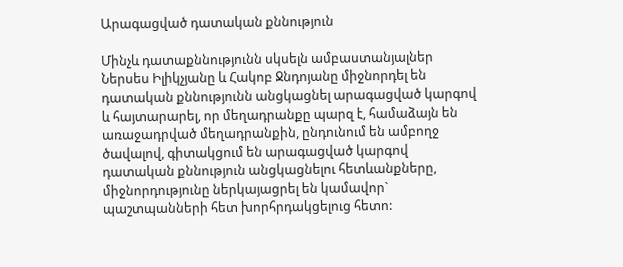Արագացված դատական քննություն

Մինչև դատաքննությունն սկսելն ամբաստանյալներ Ներսես Իլիկչյանը և Հակոբ Ջնդոյանը միջնորդել են դատական քննությունն անցկացնել արագացված կարգով և հայտարարել, որ մեղադրանքը պարզ է, համաձայն են առաջադրված մեղադրանքին, ընդունում են ամբողջ ծավալով, գիտակցում են արագացված կարգով դատական քննություն անցկացնելու հետևանքները, միջնորդությունը ներկայացրել են կամավոր` պաշտպանների հետ խորհրդակցելուց հետո: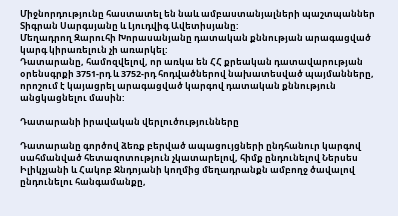Միջնորդությունը հաստատել են նաև ամբաստանյալների պաշտպաններ Տիգրան Սարգսյանը և Լյուդվիգ Ավետիսյանը:
Մեղադրող Զարուհի Խորասանյանը դատական քննության արագացված կարգ կիրառելուն չի առարկել:
Դատարանը, համոզվելով, որ առկա են ՀՀ քրեական դատավարության օրենսգրքի 3751-րդ և 3752-րդ հոդվածներով նախատեսված պայմանները, որոշում է կայացրել արագացված կարգով դատական քննություն անցկացնելու մասին:

Դատարանի իրավական վերլուծությունները

Դատարանը գործով ձեռք բերված ապացույցների ընդհանուր կարգով սահմանված հետազոտություն չկատարելով, հիմք ընդունելով Ներսես Իլիկչյանի և Հակոբ Ջնդոյանի կողմից մեղադրանքն ամբողջ ծավալով ընդունելու հանգամանքը,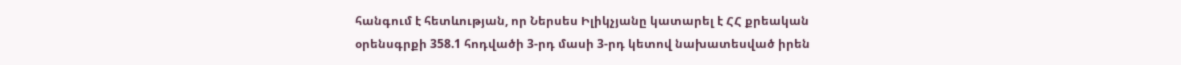հանգում է հետևության, որ Ներսես Իլիկչյանը կատարել է ՀՀ քրեական օրենսգրքի 358.1 հոդվածի 3-րդ մասի 3-րդ կետով նախատեսված իրեն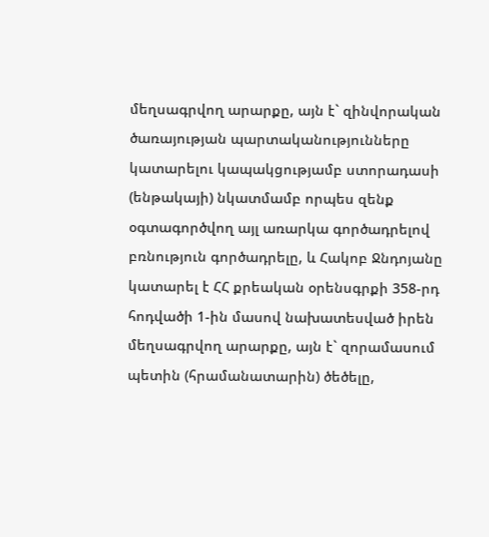մեղսագրվող արարքը, այն է` զինվորական ծառայության պարտականությունները կատարելու կապակցությամբ ստորադասի (ենթակայի) նկատմամբ որպես զենք օգտագործվող այլ առարկա գործադրելով բռնություն գործադրելը, և Հակոբ Ջնդոյանը կատարել է ՀՀ քրեական օրենսգրքի 358-րդ հոդվածի 1-ին մասով նախատեսված իրեն մեղսագրվող արարքը, այն է` զորամասում պետին (հրամանատարին) ծեծելը,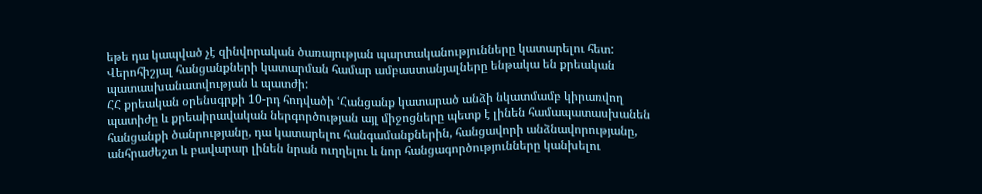եթե դա կապված չէ զինվորական ծառայության պարտականությունները կատարելու հետ:
Վերոհիշյալ հանցանքների կատարման համար ամբաստանյալները ենթակա են քրեական պատասխանատվության և պատժի:
ՀՀ քրեական օրենսգրքի 10-րդ հոդվածի ՙՀանցանք կատարած անձի նկատմամբ կիրառվող պատիժը և քրեաիրավական ներգործության այլ միջոցները պետք է լինեն համապատասխանեն հանցանքի ծանրությանը, դա կատարելու հանգամանքներին, հանցավորի անձնավորությանը, անհրաժեշտ և բավարար լինեն նրան ուղղելու և նոր հանցագործությունները կանխելու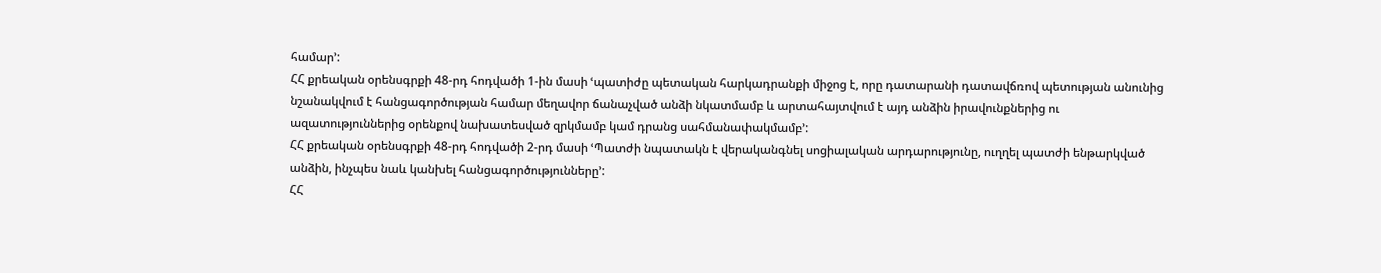համար՚:
ՀՀ քրեական օրենսգրքի 48-րդ հոդվածի 1-ին մասի ՙպատիժը պետական հարկադրանքի միջոց է, որը դատարանի դատավճռով պետության անունից նշանակվում է հանցագործության համար մեղավոր ճանաչված անձի նկատմամբ և արտահայտվում է այդ անձին իրավունքներից ու ազատություններից օրենքով նախատեսված զրկմամբ կամ դրանց սահմանափակմամբ՚:
ՀՀ քրեական օրենսգրքի 48-րդ հոդվածի 2-րդ մասի ՙՊատժի նպատակն է վերականգնել սոցիալական արդարությունը, ուղղել պատժի ենթարկված անձին, ինչպես նաև կանխել հանցագործությունները՚:
ՀՀ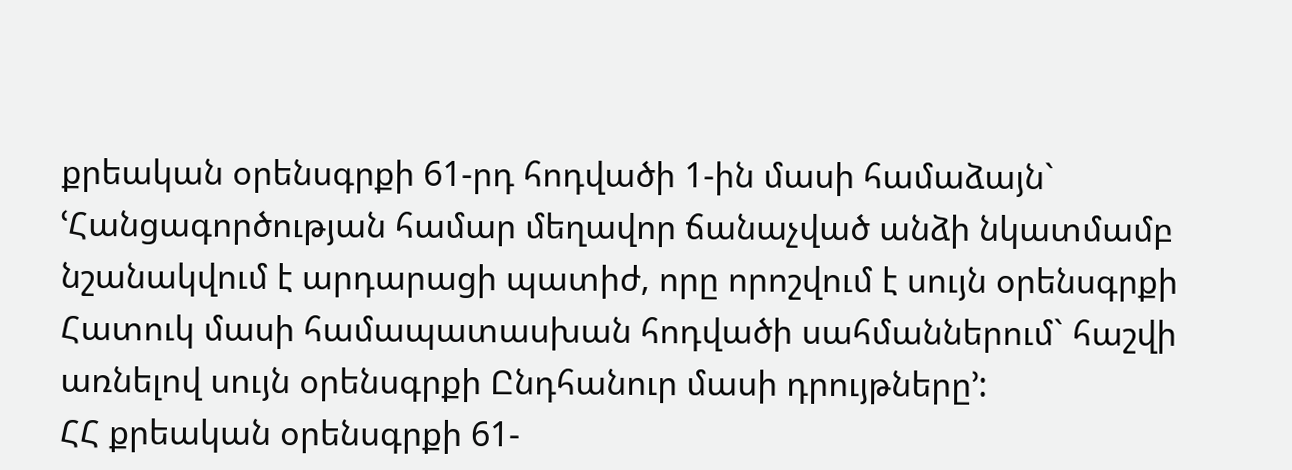քրեական օրենսգրքի 61-րդ հոդվածի 1-ին մասի համաձայն` ՙՀանցագործության համար մեղավոր ճանաչված անձի նկատմամբ նշանակվում է արդարացի պատիժ, որը որոշվում է սույն օրենսգրքի Հատուկ մասի համապատասխան հոդվածի սահմաններում` հաշվի առնելով սույն օրենսգրքի Ընդհանուր մասի դրույթները՚:
ՀՀ քրեական օրենսգրքի 61-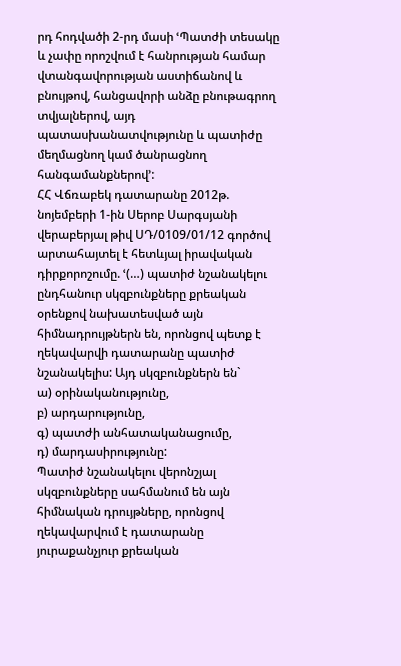րդ հոդվածի 2-րդ մասի ՙՊատժի տեսակը և չափը որոշվում է հանրության համար վտանգավորության աստիճանով և բնույթով, հանցավորի անձը բնութագրող տվյալներով, այդ պատասխանատվությունը և պատիժը մեղմացնող կամ ծանրացնող հանգամանքներով՚:
ՀՀ Վճռաբեկ դատարանը 2012թ. նոյեմբերի 1-ին Սերոբ Սարգսյանի վերաբերյալ թիվ ՍԴ/0109/01/12 գործով արտահայտել է հետևյալ իրավական դիրքորոշումը. ՙ(…) պատիժ նշանակելու ընդհանուր սկզբունքները քրեական օրենքով նախատեսված այն հիմնադրույթներն են, որոնցով պետք է ղեկավարվի դատարանը պատիժ նշանակելիս: Այդ սկզբունքներն են`
ա) օրինականությունը,
բ) արդարությունը,
գ) պատժի անհատականացումը,
դ) մարդասիրությունը:
Պատիժ նշանակելու վերոնշյալ սկզբունքները սահմանում են այն հիմնական դրույթները, որոնցով ղեկավարվում է դատարանը յուրաքանչյուր քրեական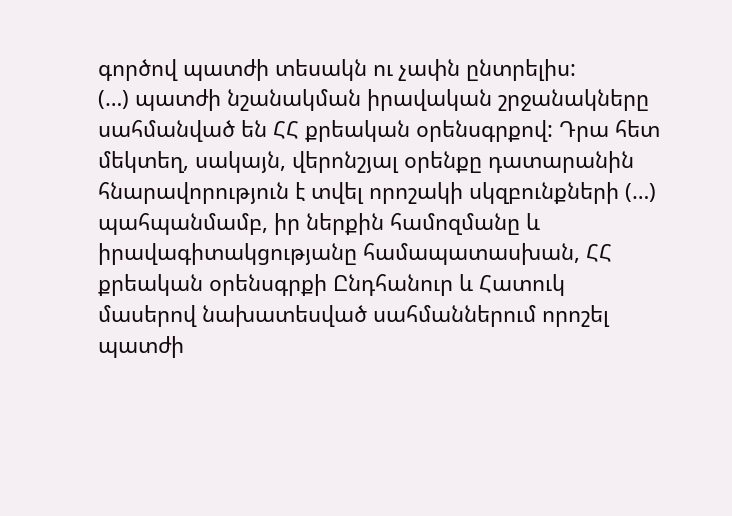գործով պատժի տեսակն ու չափն ընտրելիս:
(…) պատժի նշանակման իրավական շրջանակները սահմանված են ՀՀ քրեական օրենսգրքով: Դրա հետ մեկտեղ, սակայն, վերոնշյալ օրենքը դատարանին հնարավորություն է տվել որոշակի սկզբունքների (…) պահպանմամբ, իր ներքին համոզմանը և իրավագիտակցությանը համապատասխան, ՀՀ քրեական օրենսգրքի Ընդհանուր և Հատուկ մասերով նախատեսված սահմաններում որոշել պատժի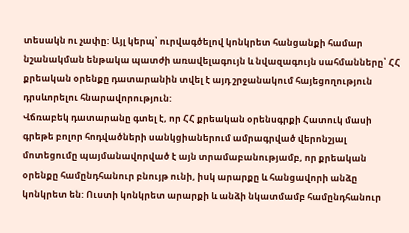տեսակն ու չափը: Այլ կերպ՝ ուրվագծելով կոնկրետ հանցանքի համար նշանակման ենթակա պատժի առավելագույն և նվազագույն սահմանները՝ ՀՀ քրեական օրենքը դատարանին տվել է այդ շրջանակում հայեցողություն դրսևորելու հնարավորություն:
Վճռաբեկ դատարանը գտել է, որ ՀՀ քրեական օրենսգրքի Հատուկ մասի գրեթե բոլոր հոդվածների սանկցիաներում ամրագրված վերոնշյալ մոտեցումը պայմանավորված է այն տրամաբանությամբ, որ քրեական օրենքը համընդհանուր բնույթ ունի, իսկ արարքը և հանցավորի անձը կոնկրետ են: Ուստի կոնկրետ արարքի և անձի նկատմամբ համընդհանուր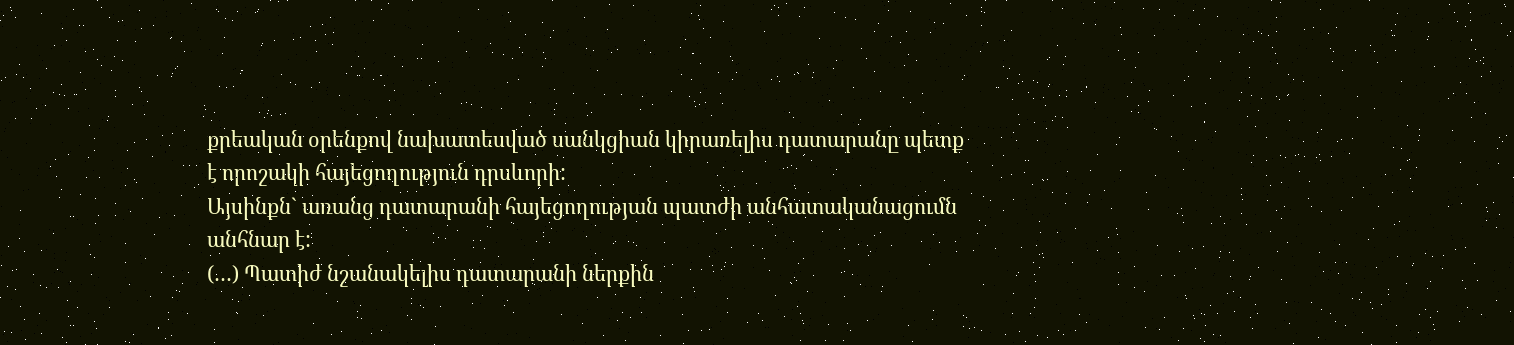քրեական օրենքով նախատեսված սանկցիան կիրառելիս դատարանը պետք է որոշակի հայեցողություն դրսևորի:
Այսինքն` առանց դատարանի հայեցողության պատժի անհատականացումն անհնար է:
(…) Պատիժ նշանակելիս դատարանի ներքին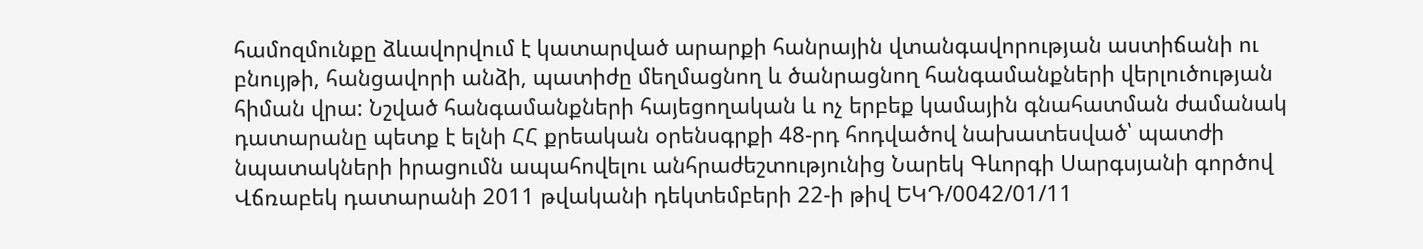համոզմունքը ձևավորվում է կատարված արարքի հանրային վտանգավորության աստիճանի ու բնույթի, հանցավորի անձի, պատիժը մեղմացնող և ծանրացնող հանգամանքների վերլուծության հիման վրա: Նշված հանգամանքների հայեցողական և ոչ երբեք կամային գնահատման ժամանակ դատարանը պետք է ելնի ՀՀ քրեական օրենսգրքի 48-րդ հոդվածով նախատեսված՝ պատժի նպատակների իրացումն ապահովելու անհրաժեշտությունից Նարեկ Գևորգի Սարգսյանի գործով Վճռաբեկ դատարանի 2011 թվականի դեկտեմբերի 22-ի թիվ ԵԿԴ/0042/01/11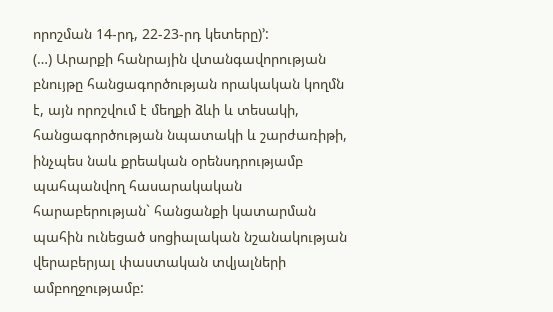որոշման 14-րդ, 22-23-րդ կետերը)՚:
(…) Արարքի հանրային վտանգավորության բնույթը հանցագործության որակական կողմն է, այն որոշվում է մեղքի ձևի և տեսակի, հանցագործության նպատակի և շարժառիթի, ինչպես նաև քրեական օրենսդրությամբ պահպանվող հասարակական հարաբերության` հանցանքի կատարման պահին ունեցած սոցիալական նշանակության վերաբերյալ փաստական տվյալների ամբողջությամբ: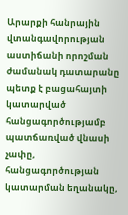Արարքի հանրային վտանգավորության աստիճանի որոշման ժամանակ դատարանը պետք է բացահայտի կատարված հանցագործությամբ պատճառված վնասի չափը, հանցագործության կատարման եղանակը,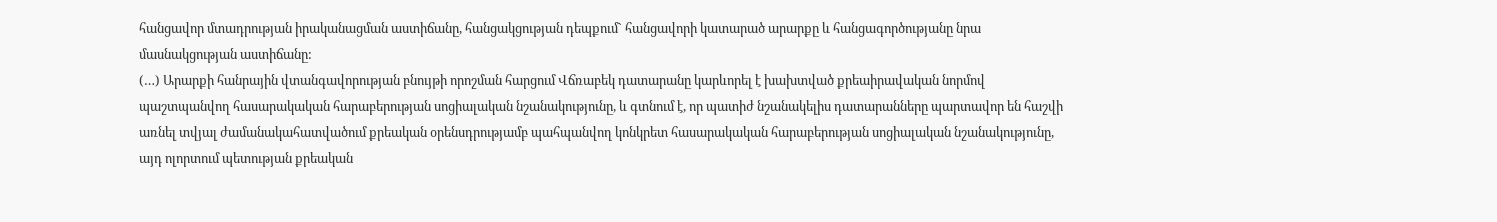հանցավոր մտադրության իրականացման աստիճանը, հանցակցության դեպքում` հանցավորի կատարած արարքը և հանցագործությանը նրա մասնակցության աստիճանը:
(…) Արարքի հանրային վտանգավորության բնույթի որոշման հարցում Վճռաբեկ դատարանը կարևորել է խախտված քրեաիրավական նորմով պաշտպանվող հասարակական հարաբերության սոցիալական նշանակությունը, և գտնում է, որ պատիժ նշանակելիս դատարանները պարտավոր են հաշվի առնել տվյալ ժամանակահատվածում քրեական օրենսդրությամբ պահպանվող կոնկրետ հասարակական հարաբերության սոցիալական նշանակությունը, այդ ոլորտում պետության քրեական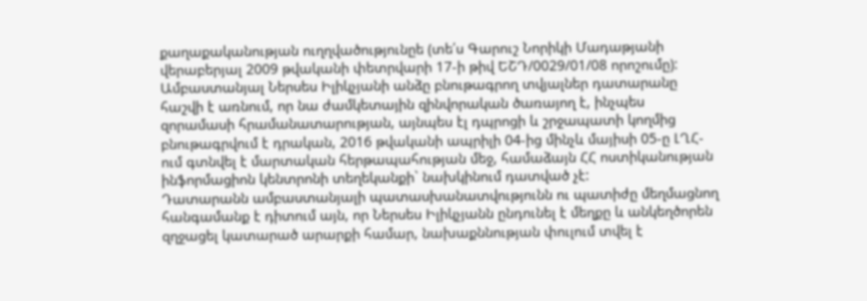քաղաքականության ուղղվածությունըե (տե՛ս Գարուշ Նորիկի Մադաթյանի վերաբերյալ 2009 թվականի փետրվարի 17-ի թիվ ԵՇԴ/0029/01/08 որոշումը):
Ամբաստանյալ Ներսես Իլիկչյանի անձը բնութագրող տվյալներ դատարանը հաշվի է առնում, որ նա ժամկետային զինվորական ծառայող է, ինչպես զորամասի հրամանատարության, այնպես էլ դպրոցի և շրջապատի կողմից բնութագրվում է դրական, 2016 թվականի ապրիլի 04-ից մինչև մայիսի 05-ը ԼՂՀ-ում գտնվել է մարտական հերթապահության մեջ, համաձայն ՀՀ ոստիկանության ինֆորմացիոն կենտրոնի տեղեկանքի` նախկինում դատված չէ:
Դատարանն ամբաստանյալի պատասխանատվությունն ու պատիժը մեղմացնող հանգամանք է դիտում այն, որ Ներսես Իլիկչյանն ընդունել է մեղքը և անկեղծորեն զղջացել կատարած արարքի համար, նախաքննության փուլում տվել է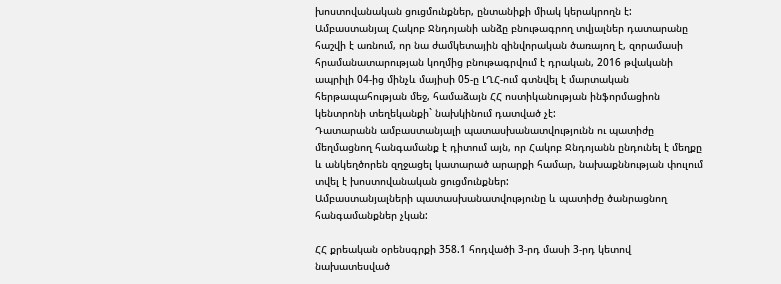խոստովանական ցուցմունքներ, ընտանիքի միակ կերակրողն է:
Ամբաստանյալ Հակոբ Ջնդոյանի անձը բնութագրող տվյալներ դատարանը հաշվի է առնում, որ նա ժամկետային զինվորական ծառայող է, զորամասի հրամանատարության կողմից բնութագրվում է դրական, 2016 թվականի ապրիլի 04-ից մինչև մայիսի 05-ը ԼՂՀ-ում գտնվել է մարտական հերթապահության մեջ, համաձայն ՀՀ ոստիկանության ինֆորմացիոն կենտրոնի տեղեկանքի` նախկինում դատված չէ:
Դատարանն ամբաստանյալի պատասխանատվությունն ու պատիժը մեղմացնող հանգամանք է դիտում այն, որ Հակոբ Ջնդոյանն ընդունել է մեղքը և անկեղծորեն զղջացել կատարած արարքի համար, նախաքննության փուլում տվել է խոստովանական ցուցմունքներ:
Ամբաստանյալների պատասխանատվությունը և պատիժը ծանրացնող հանգամանքներ չկան:

ՀՀ քրեական օրենսգրքի 358.1 հոդվածի 3-րդ մասի 3-րդ կետով նախատեսված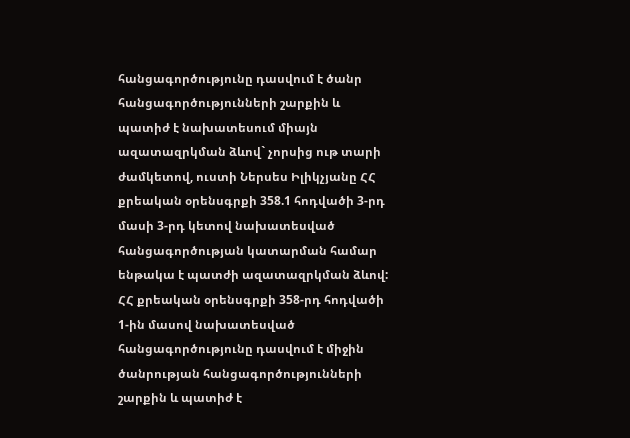հանցագործությունը դասվում է ծանր հանցագործությունների շարքին և պատիժ է նախատեսում միայն ազատազրկման ձևով` չորսից ութ տարի ժամկետով, ուստի Ներսես Իլիկչյանը ՀՀ քրեական օրենսգրքի 358.1 հոդվածի 3-րդ մասի 3-րդ կետով նախատեսված հանցագործության կատարման համար ենթակա է պատժի ազատազրկման ձևով:
ՀՀ քրեական օրենսգրքի 358-րդ հոդվածի 1-ին մասով նախատեսված հանցագործությունը դասվում է միջին ծանրության հանցագործությունների շարքին և պատիժ է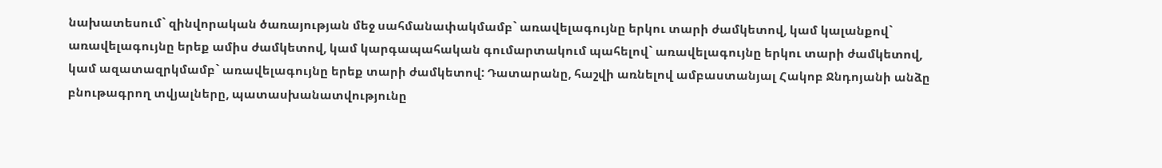նախատեսում` զինվորական ծառայության մեջ սահմանափակմամբ` առավելագույնը երկու տարի ժամկետով, կամ կալանքով` առավելագույնը երեք ամիս ժամկետով, կամ կարգապահական գումարտակում պահելով` առավելագույնը երկու տարի ժամկետով, կամ ազատազրկմամբ` առավելագույնը երեք տարի ժամկետով: Դատարանը, հաշվի առնելով ամբաստանյալ Հակոբ Ջնդոյանի անձը բնութագրող տվյալները, պատասխանատվությունը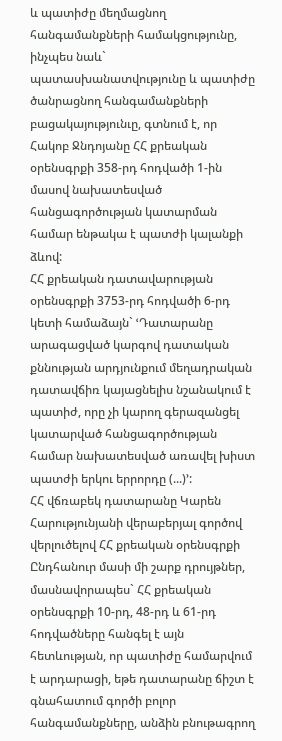և պատիժը մեղմացնող հանգամանքների համակցությունը, ինչպես նաև` պատասխանատվությունը և պատիժը ծանրացնող հանգամանքների բացակայությունւը, գտնում է, որ Հակոբ Ջնդոյանը ՀՀ քրեական օրենսգրքի 358-րդ հոդվածի 1-ին մասով նախատեսված հանցագործության կատարման համար ենթակա է պատժի կալանքի ձևով:
ՀՀ քրեական դատավարության օրենսգրքի 3753-րդ հոդվածի 6-րդ կետի համաձայն` ՙԴատարանը արագացված կարգով դատական քննության արդյունքում մեղադրական դատավճիռ կայացնելիս նշանակում է պատիժ, որը չի կարող գերազանցել կատարված հանցագործության համար նախատեսված առավել խիստ պատժի երկու երրորդը (...)՚:
ՀՀ վճռաբեկ դատարանը Կարեն Հարությունյանի վերաբերյալ գործով վերլուծելով ՀՀ քրեական օրենսգրքի Ընդհանուր մասի մի շարք դրույթներ, մասնավորապես` ՀՀ քրեական օրենսգրքի 10-րդ, 48-րդ և 61-րդ հոդվածները հանգել է այն հետևության, որ պատիժը համարվում է արդարացի, եթե դատարանը ճիշտ է գնահատում գործի բոլոր հանգամանքները, անձին բնութագրող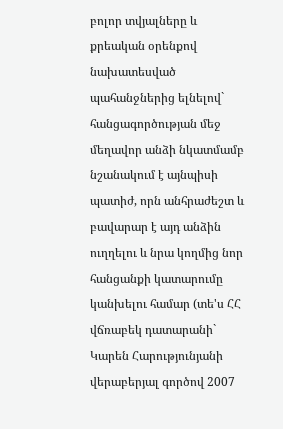բոլոր տվյալները և քրեական օրենքով նախատեսված պահանջներից ելնելով` հանցագործության մեջ մեղավոր անձի նկատմամբ նշանակում է այնպիսի պատիժ, որն անհրաժեշտ և բավարար է այդ անձին ուղղելու և նրա կողմից նոր հանցանքի կատարումը կանխելու համար (տե'ս ՀՀ վճռաբեկ դատարանի` Կարեն Հարությունյանի վերաբերյալ գործով 2007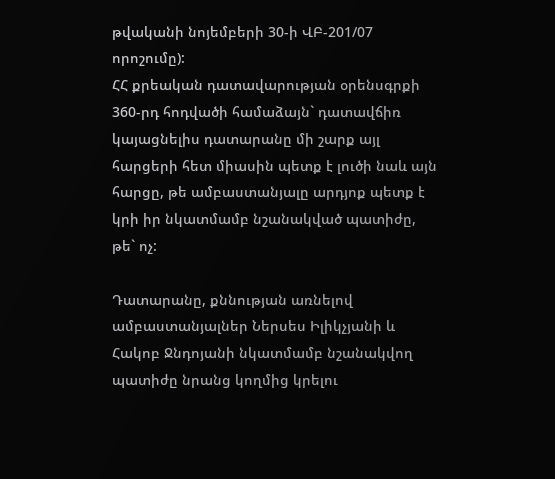թվականի նոյեմբերի 30-ի ՎԲ-201/07 որոշումը):
ՀՀ քրեական դատավարության օրենսգրքի 360-րդ հոդվածի համաձայն` դատավճիռ կայացնելիս դատարանը մի շարք այլ հարցերի հետ միասին պետք է լուծի նաև այն հարցը, թե ամբաստանյալը արդյոք պետք է կրի իր նկատմամբ նշանակված պատիժը, թե` ոչ:

Դատարանը, քննության առնելով ամբաստանյալներ Ներսես Իլիկչյանի և Հակոբ Ջնդոյանի նկատմամբ նշանակվող պատիժը նրանց կողմից կրելու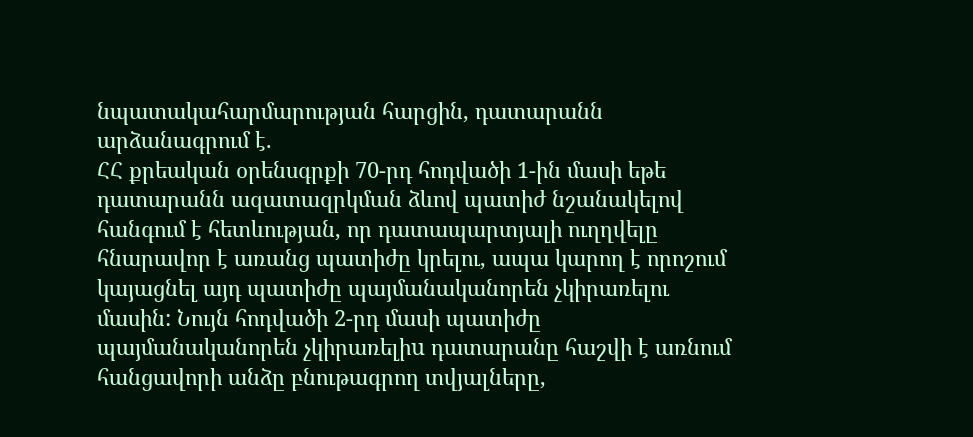նպատակահարմարության հարցին, դատարանն արձանագրում է.
ՀՀ քրեական օրենսգրքի 70-րդ հոդվածի 1-ին մասի եթե դատարանն ազատազրկման ձևով պատիժ նշանակելով հանգում է հետևության, որ դատապարտյալի ուղղվելը հնարավոր է առանց պատիժը կրելու, ապա կարող է որոշում կայացնել այդ պատիժը պայմանականորեն չկիրառելու մասին: Նույն հոդվածի 2-րդ մասի պատիժը պայմանականորեն չկիրառելիu դատարանը հաշվի է առնում հանցավորի անձը բնութագրող տվյալները,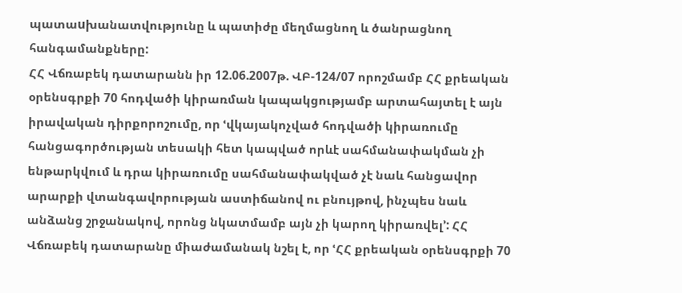պատաuխանատվությունը և պատիժը մեղմացնող և ծանրացնող հանգամանքները:
ՀՀ Վճռաբեկ դատարանն իր 12.06.2007թ. ՎԲ-124/07 որոշմամբ ՀՀ քրեական օրենսգրքի 70 հոդվածի կիրառման կապակցությամբ արտահայտել է այն իրավական դիրքորոշումը, որ ՙվկայակոչված հոդվածի կիրառումը հանցագործության տեսակի հետ կապված որևէ սահմանափակման չի ենթարկվում և դրա կիրառումը սահմանափակված չէ նաև հանցավոր արարքի վտանգավորության աստիճանով ու բնույթով, ինչպես նաև անձանց շրջանակով, որոնց նկատմամբ այն չի կարող կիրառվել՚: ՀՀ Վճռաբեկ դատարանը միաժամանակ նշել է, որ ՙՀՀ քրեական օրենսգրքի 70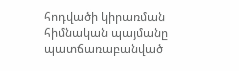հոդվածի կիրառման հիմնական պայմանը պատճառաբանված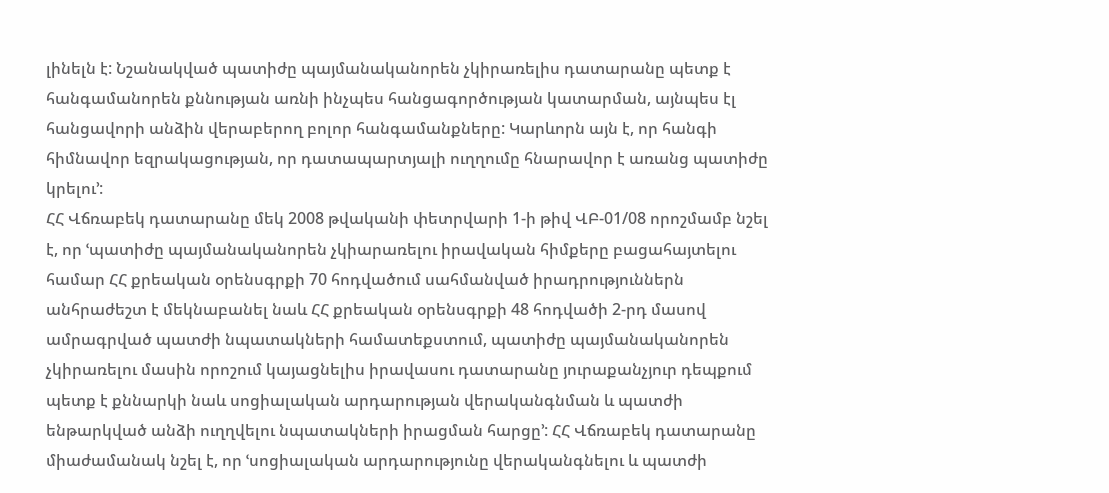լինելն է: Նշանակված պատիժը պայմանականորեն չկիրառելիս դատարանը պետք է հանգամանորեն քննության առնի ինչպես հանցագործության կատարման, այնպես էլ հանցավորի անձին վերաբերող բոլոր հանգամանքները: Կարևորն այն է, որ հանգի հիմնավոր եզրակացության, որ դատապարտյալի ուղղումը հնարավոր է առանց պատիժը կրելու՚:
ՀՀ Վճռաբեկ դատարանը մեկ 2008 թվականի փետրվարի 1-ի թիվ ՎԲ-01/08 որոշմամբ նշել է, որ ՙպատիժը պայմանականորեն չկիարառելու իրավական հիմքերը բացահայտելու համար ՀՀ քրեական օրենսգրքի 70 հոդվածում սահմանված իրադրություններն անհրաժեշտ է մեկնաբանել նաև ՀՀ քրեական օրենսգրքի 48 հոդվածի 2-րդ մասով ամրագրված պատժի նպատակների համատեքստում, պատիժը պայմանականորեն չկիրառելու մասին որոշում կայացնելիս իրավասու դատարանը յուրաքանչյուր դեպքում պետք է քննարկի նաև սոցիալական արդարության վերականգնման և պատժի ենթարկված անձի ուղղվելու նպատակների իրացման հարցը՚: ՀՀ Վճռաբեկ դատարանը միաժամանակ նշել է, որ ՙսոցիալական արդարությունը վերականգնելու և պատժի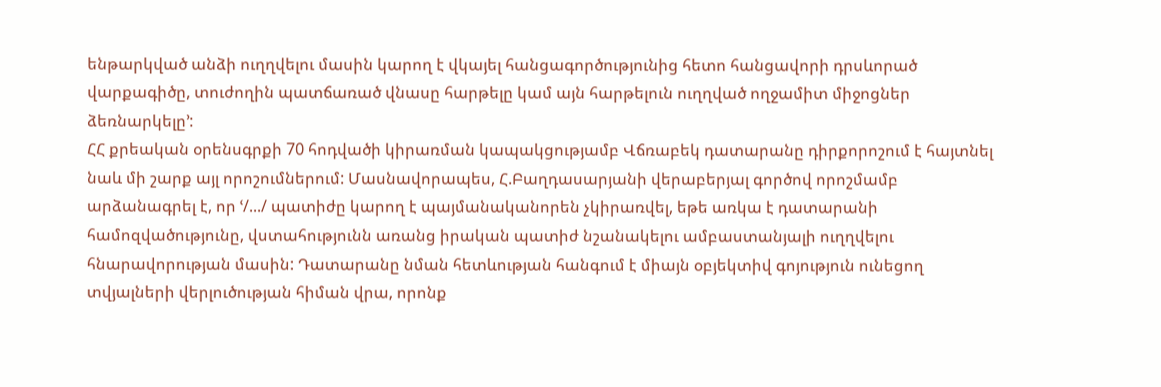ենթարկված անձի ուղղվելու մասին կարող է վկայել հանցագործությունից հետո հանցավորի դրսևորած վարքագիծը, տուժողին պատճառած վնասը հարթելը կամ այն հարթելուն ուղղված ողջամիտ միջոցներ ձեռնարկելը՚:
ՀՀ քրեական օրենսգրքի 70 հոդվածի կիրառման կապակցությամբ Վճռաբեկ դատարանը դիրքորոշում է հայտնել նաև մի շարք այլ որոշումներում: Մասնավորապես, Հ.Բաղդասարյանի վերաբերյալ գործով որոշմամբ արձանագրել է, որ ՙ/.../ պատիժը կարող է պայմանականորեն չկիրառվել, եթե առկա է դատարանի համոզվածությունը, վստահությունն առանց իրական պատիժ նշանակելու ամբաստանյալի ուղղվելու հնարավորության մասին: Դատարանը նման հետևության հանգում է միայն օբյեկտիվ գոյություն ունեցող տվյալների վերլուծության հիման վրա, որոնք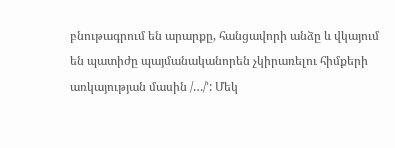բնութագրում են արարքը, հանցավորի անձը և վկայում են պատիժը պայմանականորեն չկիրառելու հիմքերի առկայության մասին /…/՚: Մեկ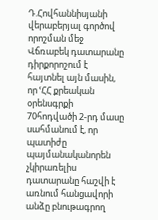Դ.Հովհաննիսյանի վերաբերյալ գործով որոշման մեջ Վճռաբեկ դատարանը դիրքորոշում է հայտնել այն մասին, որ ՙՀՀ քրեական օրենսգրքի 70հոդվածի 2-րդ մասը սահմանում է, որ պատիժը պայմանականորեն չկիրառելիս դատարանը հաշվի է առնում հանցավորի անձը բնութագրող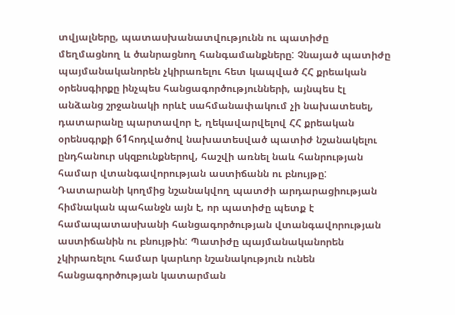տվյալները, պատասխանատվությունն ու պատիժը մեղմացնող և ծանրացնող հանգամանքները: Չնայած պատիժը պայմանականորեն չկիրառելու հետ կապված ՀՀ քրեական օրենսգիրքը ինչպես հանցագործությունների, այնպես էլ անձանց շրջանակի որևէ սահմանափակում չի նախատեսել, դատարանը պարտավոր է, ղեկավարվելով ՀՀ քրեական օրենսգրքի 61հոդվածով նախատեսված պատիժ նշանակելու ընդհանուր սկզբունքներով, հաշվի առնել նաև հանրության համար վտանգավորության աստիճանն ու բնույթը: Դատարանի կողմից նշանակվող պատժի արդարացիության հիմնական պահանջն այն է, որ պատիժը պետք է համապատասխանի հանցագործության վտանգավորության աստիճանին ու բնույթին: Պատիժը պայմանականորեն չկիրառելու համար կարևոր նշանակություն ունեն հանցագործության կատարման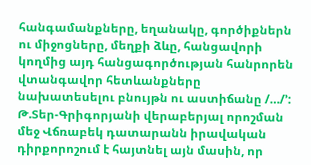հանգամանքները, եղանակը, գործիքներն ու միջոցները, մեղքի ձևը, հանցավորի կողմից այդ հանցագործության հանրորեն վտանգավոր հետևանքները նախատեսելու բնույթն ու աստիճանը /…/՚: Թ.Տեր-Գրիգորյանի վերաբերյալ որոշման մեջ Վճռաբեկ դատարանն իրավական դիրքորոշում է հայտնել այն մասին, որ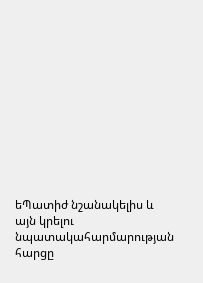եՊատիժ նշանակելիս և այն կրելու նպատակահարմարության հարցը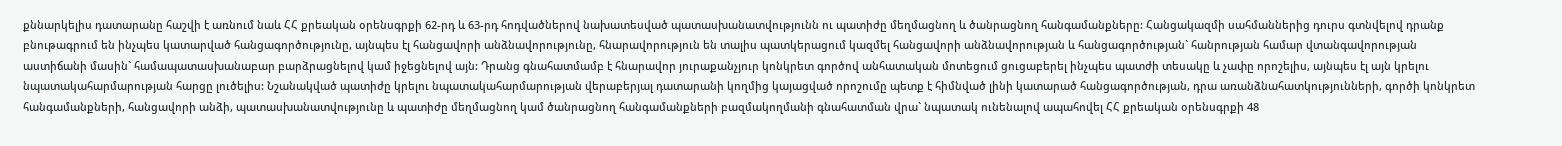քննարկելիս դատարանը հաշվի է առնում նաև ՀՀ քրեական օրենսգրքի 62-րդ և 63-րդ հոդվածներով նախատեսված պատասխանատվությունն ու պատիժը մեղմացնող և ծանրացնող հանգամանքները: Հանցակազմի սահմաններից դուրս գտնվելով դրանք բնութագրում են ինչպես կատարված հանցագործությունը, այնպես էլ հանցավորի անձնավորությունը, հնարավորություն են տալիս պատկերացում կազմել հանցավորի անձնավորության և հանցագործության` հանրության համար վտանգավորության աստիճանի մասին` համապատասխանաբար բարձրացնելով կամ իջեցնելով այն: Դրանց գնահատմամբ է հնարավոր յուրաքանչյուր կոնկրետ գործով անհատական մոտեցում ցուցաբերել ինչպես պատժի տեսակը և չափը որոշելիս, այնպես էլ այն կրելու նպատակահարմարության հարցը լուծելիս: Նշանակված պատիժը կրելու նպատակահարմարության վերաբերյալ դատարանի կողմից կայացված որոշումը պետք է հիմնված լինի կատարած հանցագործության, դրա առանձնահատկությունների, գործի կոնկրետ հանգամանքների, հանցավորի անձի, պատասխանատվությունը և պատիժը մեղմացնող կամ ծանրացնող հանգամանքների բազմակողմանի գնահատման վրա` նպատակ ունենալով ապահովել ՀՀ քրեական օրենսգրքի 48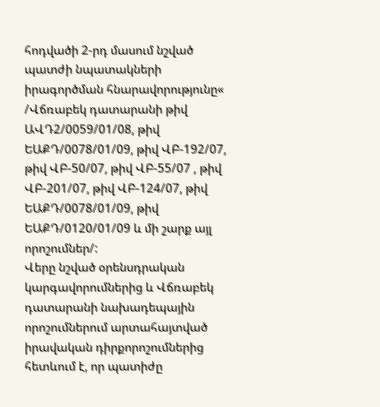հոդվածի 2-րդ մասում նշված պատժի նպատակների իրագործման հնարավորությունը« /Վճռաբեկ դատարանի թիվ ԱՎԴ2/0059/01/08, թիվ ԵԱՔԴ/0078/01/09, թիվ ՎԲ-192/07, թիվ ՎԲ-50/07, թիվ ՎԲ-55/07 , թիվ ՎԲ-201/07, թիվ ՎԲ-124/07, թիվ ԵԱՔԴ/0078/01/09, թիվ ԵԱՔԴ/0120/01/09 և մի շարք այլ որոշումներ/:
Վերը նշված օրենսդրական կարգավորումներից և Վճռաբեկ դատարանի նախադեպային որոշումներում արտահայտված իրավական դիրքորոշումներից հետևում է, որ պատիժը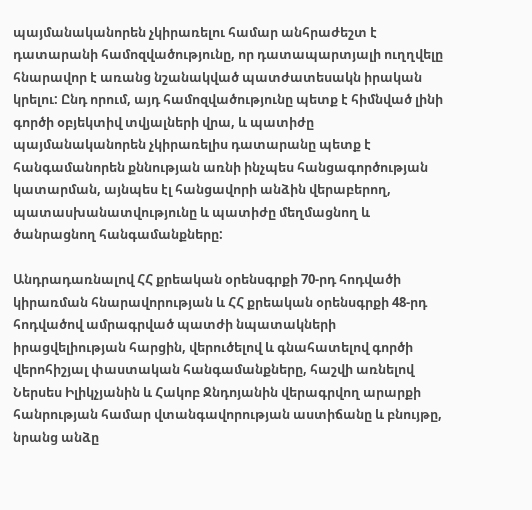պայմանականորեն չկիրառելու համար անհրաժեշտ է դատարանի համոզվածությունը, որ դատապարտյալի ուղղվելը հնարավոր է առանց նշանակված պատժատեսակն իրական կրելու: Ընդ որում, այդ համոզվածությունը պետք է հիմնված լինի գործի օբյեկտիվ տվյալների վրա, և պատիժը պայմանականորեն չկիրառելիս դատարանը պետք է հանգամանորեն քննության առնի ինչպես հանցագործության կատարման, այնպես էլ հանցավորի անձին վերաբերող, պատասխանատվությունը և պատիժը մեղմացնող և ծանրացնող հանգամանքները:

Անդրադառնալով ՀՀ քրեական օրենսգրքի 70-րդ հոդվածի կիրառման հնարավորության և ՀՀ քրեական օրենսգրքի 48-րդ հոդվածով ամրագրված պատժի նպատակների իրացվելիության հարցին, վերուծելով և գնահատելով գործի վերոհիշյալ փաստական հանգամանքները, հաշվի առնելով Ներսես Իլիկչյանին և Հակոբ Ջնդոյանին վերագրվող արարքի հանրության համար վտանգավորության աստիճանը և բնույթը, նրանց անձը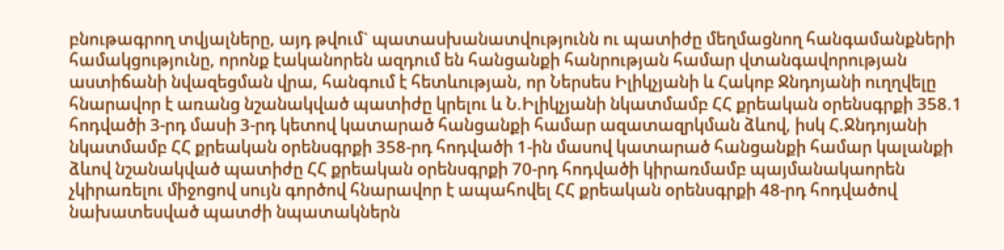բնութագրող տվյալները, այդ թվում` պատասխանատվությունն ու պատիժը մեղմացնող հանգամանքների համակցությունը, որոնք էականորեն ազդում են հանցանքի հանրության համար վտանգավորության աստիճանի նվազեցման վրա, հանգում է հետևության, որ Ներսես Իլիկչյանի և Հակոբ Ջնդոյանի ուղղվելը հնարավոր է առանց նշանակված պատիժը կրելու և Ն.Իլիկչյանի նկատմամբ ՀՀ քրեական օրենսգրքի 358.1 հոդվածի 3-րդ մասի 3-րդ կետով կատարած հանցանքի համար ազատազրկման ձևով, իսկ Հ.Ջնդոյանի նկատմամբ ՀՀ քրեական օրենսգրքի 358-րդ հոդվածի 1-ին մասով կատարած հանցանքի համար կալանքի ձևով նշանակված պատիժը ՀՀ քրեական օրենսգրքի 70-րդ հոդվածի կիրառմամբ պայմանակաորեն չկիրառելու միջոցով սույն գործով հնարավոր է ապահովել ՀՀ քրեական օրենսգրքի 48-րդ հոդվածով նախատեսված պատժի նպատակներն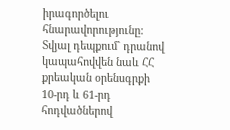իրագործելու հնարավորությունը: Տվյալ դեպքում` դրանով կապահովվեն նաև ՀՀ քրեական օրենսգրքի 10-րդ և 61-րդ հոդվածներով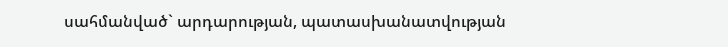սահմանված` արդարության, պատասխանատվության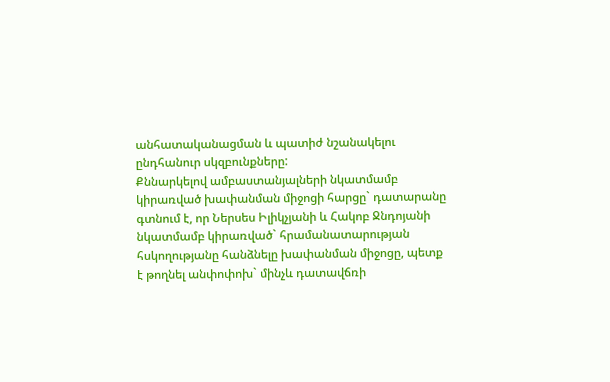անհատականացման և պատիժ նշանակելու ընդհանուր սկզբունքները:
Քննարկելով ամբաստանյալների նկատմամբ կիրառված խափանման միջոցի հարցը` դատարանը գտնում է, որ Ներսես Իլիկչյանի և Հակոբ Ջնդոյանի նկատմամբ կիրառված` հրամանատարության հսկողությանը հանձնելը խափանման միջոցը, պետք է թողնել անփոփոխ` մինչև դատավճռի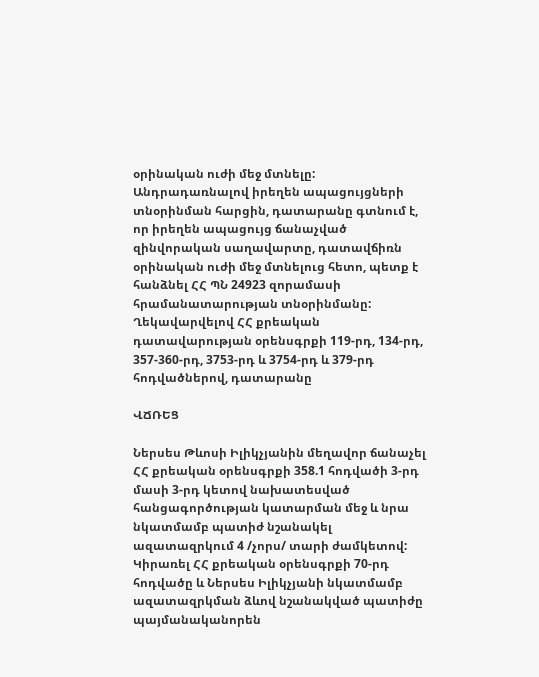օրինական ուժի մեջ մտնելը:
Անդրադառնալով իրեղեն ապացույցների տնօրինման հարցին, դատարանը գտնում է, որ իրեղեն ապացույց ճանաչված զինվորական սաղավարտը, դատավճիռն օրինական ուժի մեջ մտնելուց հետո, պետք է հանձնել ՀՀ ՊՆ 24923 զորամասի հրամանատարության տնօրինմանը:
Ղեկավարվելով ՀՀ քրեական դատավարության օրենսգրքի 119-րդ, 134-րդ, 357-360-րդ, 3753-րդ և 3754-րդ և 379-րդ հոդվածներով, դատարանը

ՎՃՌԵՑ

Ներսես Թևոսի Իլիկչյանին մեղավոր ճանաչել ՀՀ քրեական օրենսգրքի 358.1 հոդվածի 3-րդ մասի 3-րդ կետով նախատեսված հանցագործության կատարման մեջ և նրա նկատմամբ պատիժ նշանակել ազատազրկում 4 /չորս/ տարի ժամկետով:
Կիրառել ՀՀ քրեական օրենսգրքի 70-րդ հոդվածը և Ներսես Իլիկչյանի նկատմամբ ազատազրկման ձևով նշանակված պատիժը պայմանականորեն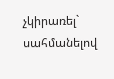չկիրառել` սահմանելով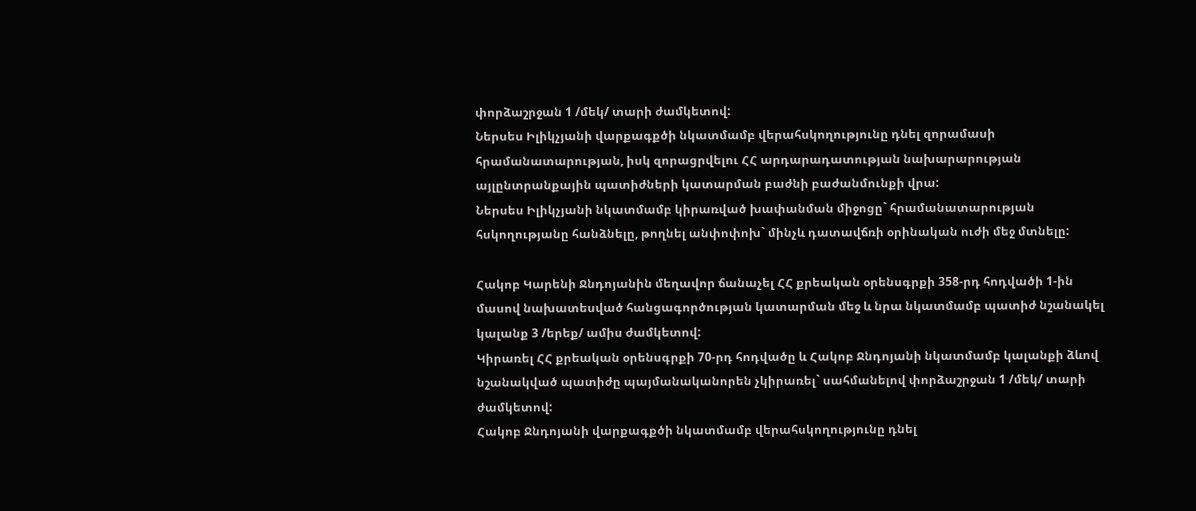փորձաշրջան 1 /մեկ/ տարի ժամկետով:
Ներսես Իլիկչյանի վարքագքծի նկատմամբ վերահսկողությունը դնել զորամասի հրամանատարության, իսկ զորացրվելու ՀՀ արդարադատության նախարարության այլընտրանքային պատիժների կատարման բաժնի բաժանմունքի վրա:
Ներսես Իլիկչյանի նկատմամբ կիրառված խափանման միջոցը` հրամանատարության հսկողությանը հանձնելը, թողնել անփոփոխ` մինչև դատավճռի օրինական ուժի մեջ մտնելը:

Հակոբ Կարենի Ջնդոյանին մեղավոր ճանաչել ՀՀ քրեական օրենսգրքի 358-րդ հոդվածի 1-ին մասով նախատեսված հանցագործության կատարման մեջ և նրա նկատմամբ պատիժ նշանակել կալանք 3 /երեք/ ամիս ժամկետով:
Կիրառել ՀՀ քրեական օրենսգրքի 70-րդ հոդվածը և Հակոբ Ջնդոյանի նկատմամբ կալանքի ձևով նշանակված պատիժը պայմանականորեն չկիրառել` սահմանելով փորձաշրջան 1 /մեկ/ տարի ժամկետով:
Հակոբ Ջնդոյանի վարքագքծի նկատմամբ վերահսկողությունը դնել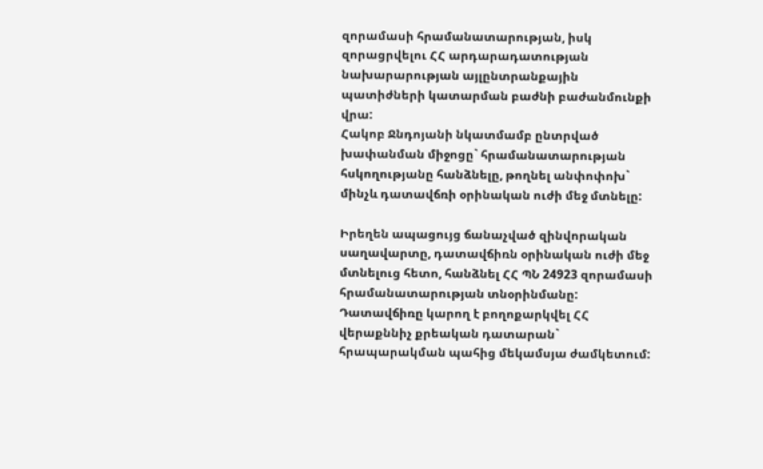զորամասի հրամանատարության, իսկ զորացրվելու ՀՀ արդարադատության նախարարության այլընտրանքային պատիժների կատարման բաժնի բաժանմունքի վրա:
Հակոբ Ջնդոյանի նկատմամբ ընտրված խափանման միջոցը` հրամանատարության հսկողությանը հանձնելը, թողնել անփոփոխ` մինչև դատավճռի օրինական ուժի մեջ մտնելը:

Իրեղեն ապացույց ճանաչված զինվորական սաղավարտը, դատավճիռն օրինական ուժի մեջ մտնելուց հետո, հանձնել ՀՀ ՊՆ 24923 զորամասի հրամանատարության տնօրինմանը:
Դատավճիռը կարող է բողոքարկվել ՀՀ վերաքննիչ քրեական դատարան` հրապարակման պահից մեկամսյա ժամկետում: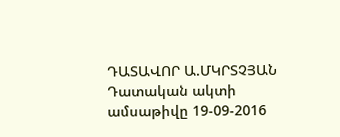ԴԱՏԱՎՈՐ Ա.ՄԿՐՏՉՅԱՆ
Դատական ակտի ամսաթիվը 19-09-2016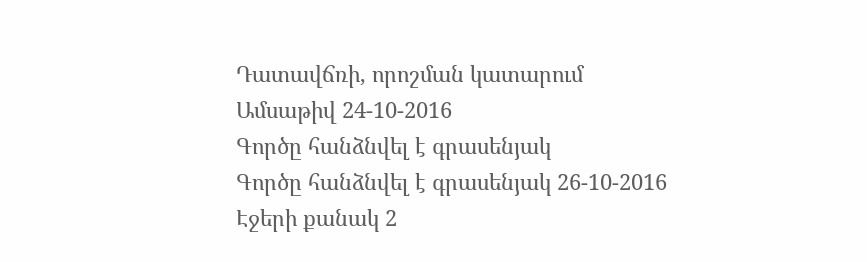Դատավճռի, որոշման կատարում
Ամսաթիվ 24-10-2016
Գործը հանձնվել է գրասենյակ
Գործը հանձնվել է գրասենյակ 26-10-2016
Էջերի քանակ 2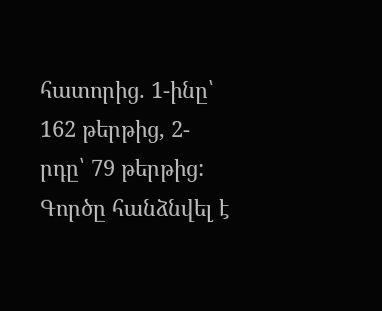հատորից. 1-ինը՝ 162 թերթից, 2-րդը՝ 79 թերթից:
Գործը հանձնվել է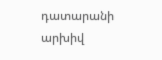դատարանի արխիվ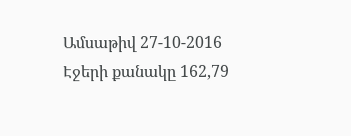Ամսաթիվ 27-10-2016
Էջերի քանակը 162,79